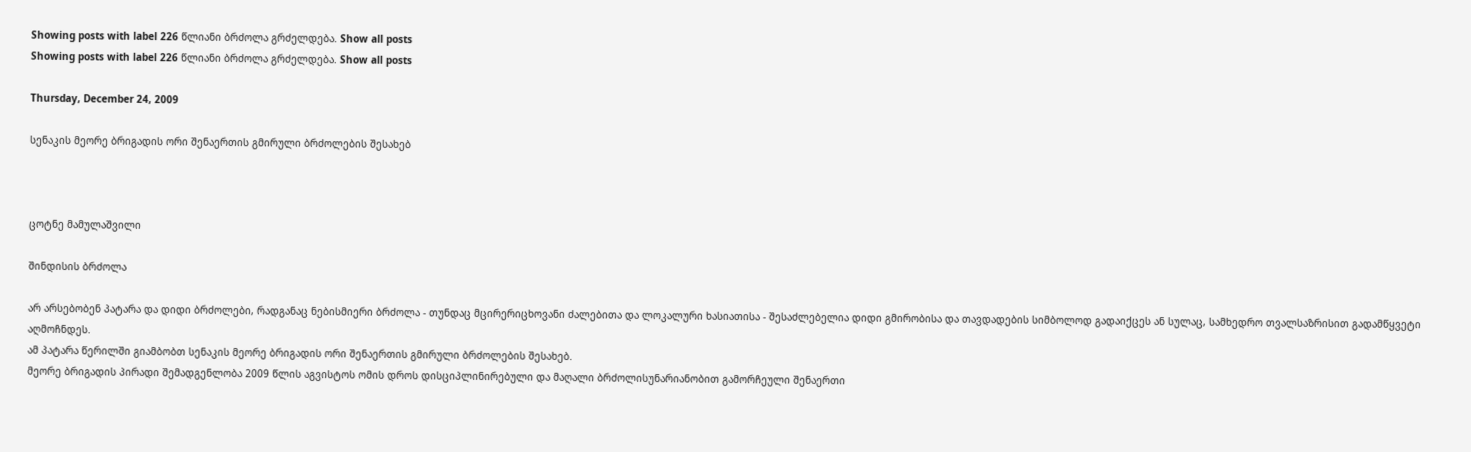Showing posts with label 226 წლიანი ბრძოლა გრძელდება. Show all posts
Showing posts with label 226 წლიანი ბრძოლა გრძელდება. Show all posts

Thursday, December 24, 2009

სენაკის მეორე ბრიგადის ორი შენაერთის გმირული ბრძოლების შესახებ



ცოტნე მამულაშვილი

შინდისის ბრძოლა

არ არსებობენ პატარა და დიდი ბრძოლები, რადგანაც ნებისმიერი ბრძოლა - თუნდაც მცირერიცხოვანი ძალებითა და ლოკალური ხასიათისა - შესაძლებელია დიდი გმირობისა და თავდადების სიმბოლოდ გადაიქცეს ან სულაც, სამხედრო თვალსაზრისით გადამწყვეტი აღმოჩნდეს.
ამ პატარა წერილში გიამბობთ სენაკის მეორე ბრიგადის ორი შენაერთის გმირული ბრძოლების შესახებ.
მეორე ბრიგადის პირადი შემადგენლობა 2009 წლის აგვისტოს ომის დროს დისციპლინირებული და მაღალი ბრძოლისუნარიანობით გამორჩეული შენაერთი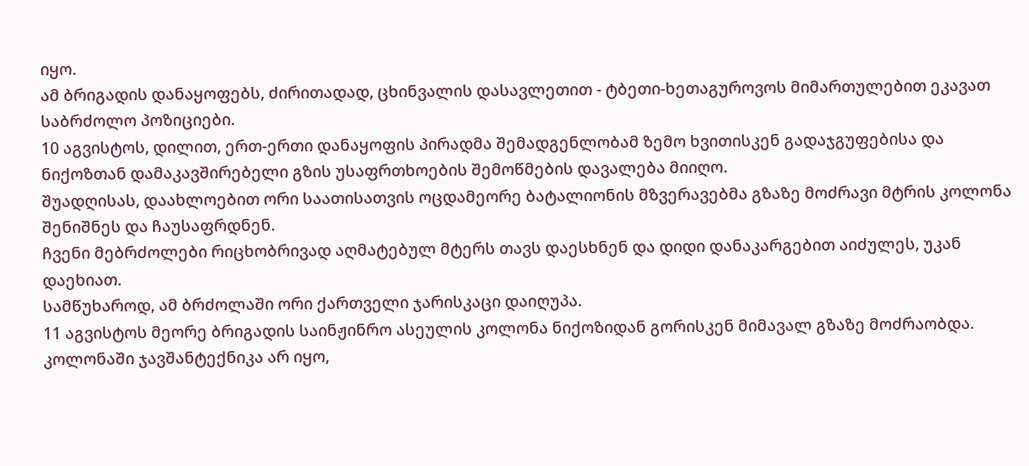იყო.
ამ ბრიგადის დანაყოფებს, ძირითადად, ცხინვალის დასავლეთით - ტბეთი-ხეთაგუროვოს მიმართულებით ეკავათ საბრძოლო პოზიციები.
10 აგვისტოს, დილით, ერთ-ერთი დანაყოფის პირადმა შემადგენლობამ ზემო ხვითისკენ გადაჯგუფებისა და ნიქოზთან დამაკავშირებელი გზის უსაფრთხოების შემოწმების დავალება მიიღო.
შუადღისას, დაახლოებით ორი საათისათვის ოცდამეორე ბატალიონის მზვერავებმა გზაზე მოძრავი მტრის კოლონა შენიშნეს და ჩაუსაფრდნენ.
ჩვენი მებრძოლები რიცხობრივად აღმატებულ მტერს თავს დაესხნენ და დიდი დანაკარგებით აიძულეს, უკან დაეხიათ.
სამწუხაროდ, ამ ბრძოლაში ორი ქართველი ჯარისკაცი დაიღუპა.
11 აგვისტოს მეორე ბრიგადის საინჟინრო ასეულის კოლონა ნიქოზიდან გორისკენ მიმავალ გზაზე მოძრაობდა. კოლონაში ჯავშანტექნიკა არ იყო,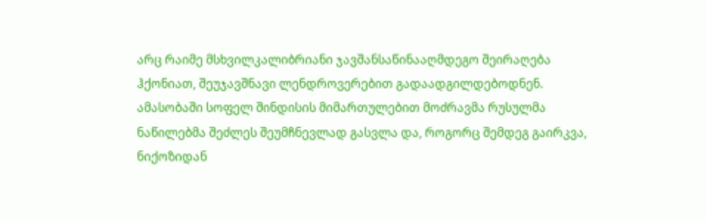არც რაიმე მსხვილკალიბრიანი ჯავშანსაწინააღმდეგო შეირაღება ჰქონიათ, შეუჯავშნავი ლენდროვერებით გადაადგილდებოდნენ.
ამასობაში სოფელ შინდისის მიმართულებით მოძრავმა რუსულმა ნაწილებმა შეძლეს შეუმჩნევლად გასვლა და, როგორც შემდეგ გაირკვა, ნიქოზიდან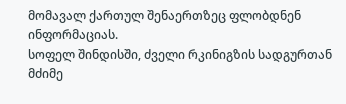მომავალ ქართულ შენაერთზეც ფლობდნენ ინფორმაციას.
სოფელ შინდისში, ძველი რკინიგზის სადგურთან მძიმე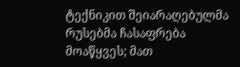ტექნიკით შეიარაღებულმა რუსებმა ჩასაფრება მოაწყვეს; მათ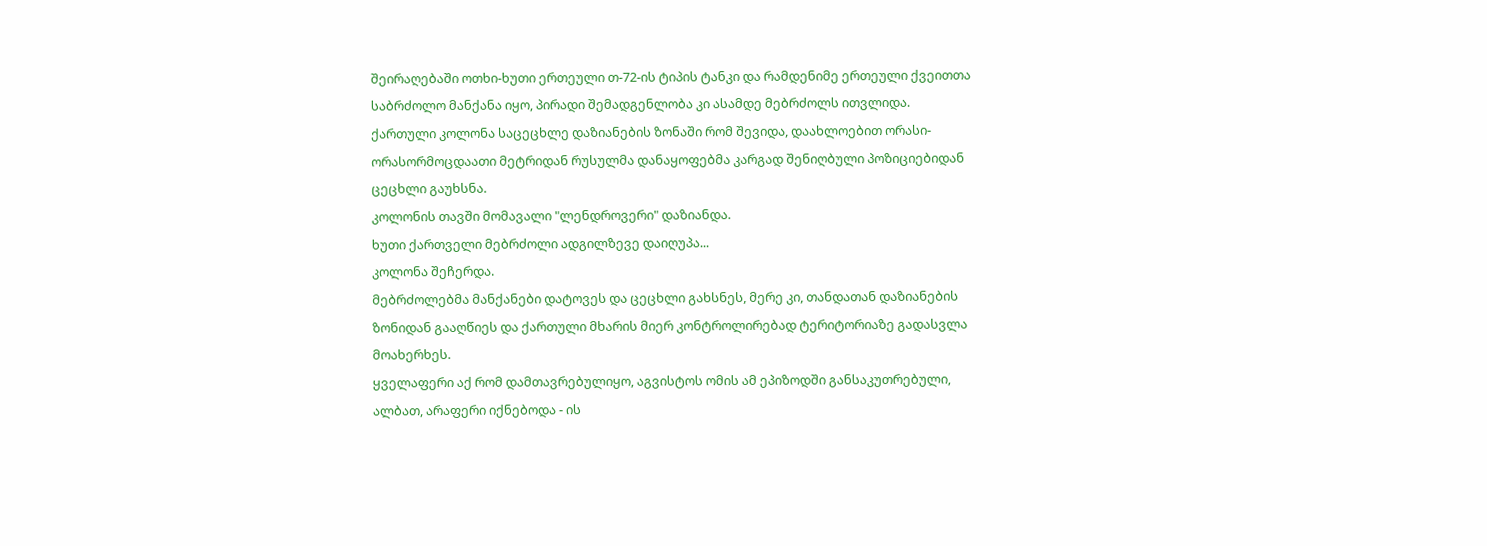შეირაღებაში ოთხი-ხუთი ერთეული თ-72-ის ტიპის ტანკი და რამდენიმე ერთეული ქვეითთა საბრძოლო მანქანა იყო, პირადი შემადგენლობა კი ასამდე მებრძოლს ითვლიდა.
ქართული კოლონა საცეცხლე დაზიანების ზონაში რომ შევიდა, დაახლოებით ორასი-ორასორმოცდაათი მეტრიდან რუსულმა დანაყოფებმა კარგად შენიღბული პოზიციებიდან ცეცხლი გაუხსნა.
კოლონის თავში მომავალი "ლენდროვერი" დაზიანდა.
ხუთი ქართველი მებრძოლი ადგილზევე დაიღუპა...
კოლონა შეჩერდა.
მებრძოლებმა მანქანები დატოვეს და ცეცხლი გახსნეს, მერე კი, თანდათან დაზიანების ზონიდან გააღწიეს და ქართული მხარის მიერ კონტროლირებად ტერიტორიაზე გადასვლა მოახერხეს.
ყველაფერი აქ რომ დამთავრებულიყო, აგვისტოს ომის ამ ეპიზოდში განსაკუთრებული, ალბათ, არაფერი იქნებოდა - ის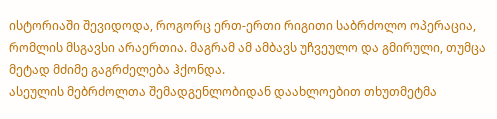ისტორიაში შევიდოდა, როგორც ერთ-ერთი რიგითი საბრძოლო ოპერაცია, რომლის მსგავსი არაერთია. მაგრამ ამ ამბავს უჩვეულო და გმირული, თუმცა მეტად მძიმე გაგრძელება ჰქონდა.
ასეულის მებრძოლთა შემადგენლობიდან დაახლოებით თხუთმეტმა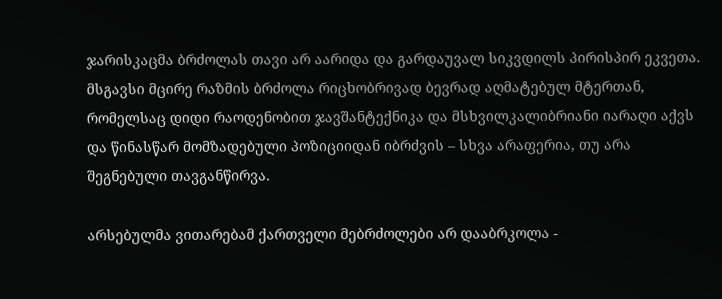ჯარისკაცმა ბრძოლას თავი არ აარიდა და გარდაუვალ სიკვდილს პირისპირ ეკვეთა.
მსგავსი მცირე რაზმის ბრძოლა რიცხობრივად ბევრად აღმატებულ მტერთან, რომელსაც დიდი რაოდენობით ჯავშანტექნიკა და მსხვილკალიბრიანი იარაღი აქვს და წინასწარ მომზადებული პოზიციიდან იბრძვის – სხვა არაფერია, თუ არა შეგნებული თავგანწირვა.

არსებულმა ვითარებამ ქართველი მებრძოლები არ დააბრკოლა -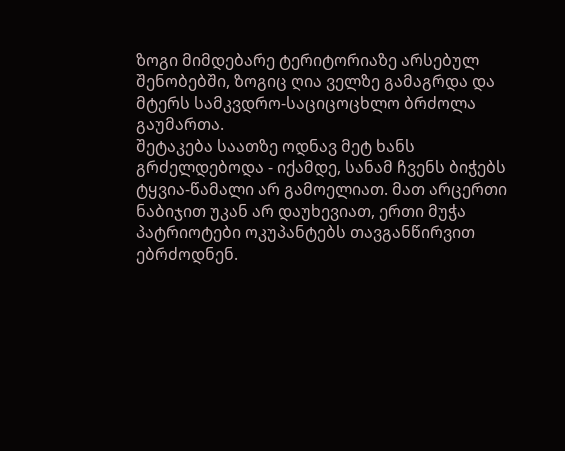ზოგი მიმდებარე ტერიტორიაზე არსებულ შენობებში, ზოგიც ღია ველზე გამაგრდა და მტერს სამკვდრო-საციცოცხლო ბრძოლა გაუმართა.
შეტაკება საათზე ოდნავ მეტ ხანს გრძელდებოდა - იქამდე, სანამ ჩვენს ბიჭებს ტყვია-წამალი არ გამოელიათ. მათ არცერთი ნაბიჯით უკან არ დაუხევიათ, ერთი მუჭა პატრიოტები ოკუპანტებს თავგანწირვით ებრძოდნენ.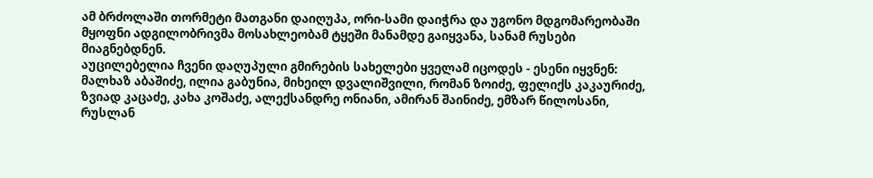ამ ბრძოლაში თორმეტი მათგანი დაიღუპა, ორი-სამი დაიჭრა და უგონო მდგომარეობაში მყოფნი ადგილობრივმა მოსახლეობამ ტყეში მანამდე გაიყვანა, სანამ რუსები მიაგნებდნენ.
აუცილებელია ჩვენი დაღუპული გმირების სახელები ყველამ იცოდეს - ესენი იყვნენ:
მალხაზ აბაშიძე, ილია გაბუნია, მიხეილ დვალიშვილი, რომან ზოიძე, ფელიქს კაკაურიძე, ზვიად კაცაძე, კახა კოშაძე, ალექსანდრე ონიანი, ამირან შაინიძე, ემზარ წილოსანი, რუსლან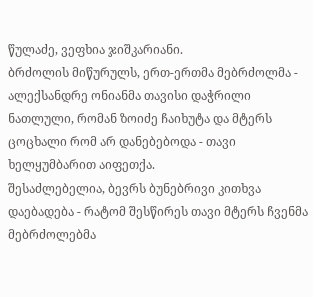წულაძე, ვეფხია ჯიშკარიანი.
ბრძოლის მიწურულს, ერთ-ერთმა მებრძოლმა - ალექსანდრე ონიანმა თავისი დაჭრილი ნათლული, რომან ზოიძე ჩაიხუტა და მტერს ცოცხალი რომ არ დანებებოდა - თავი ხელყუმბარით აიფეთქა.
შესაძლებელია, ბევრს ბუნებრივი კითხვა დაებადება - რატომ შესწირეს თავი მტერს ჩვენმა მებრძოლებმა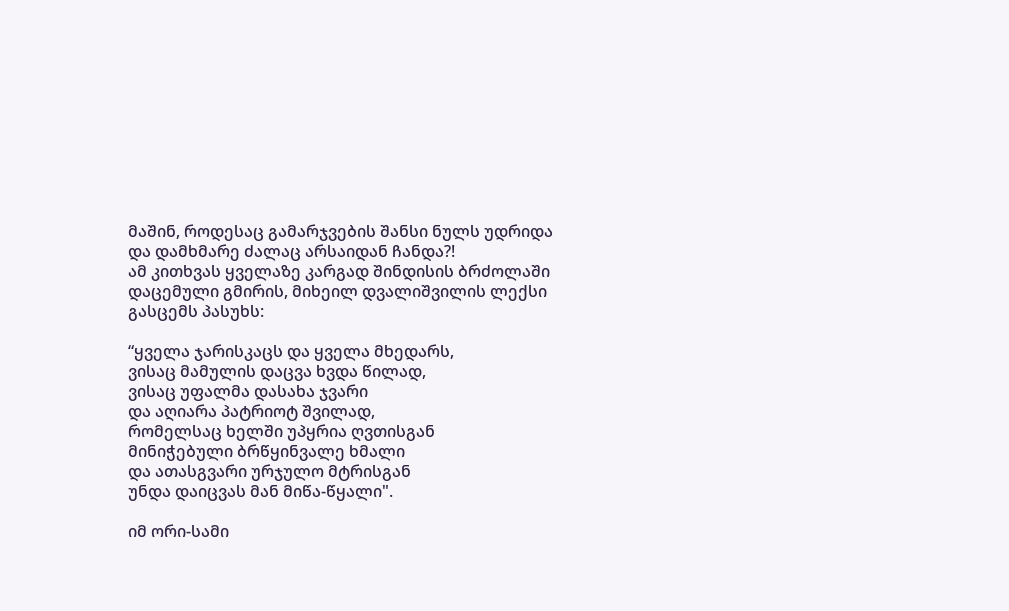მაშინ, როდესაც გამარჯვების შანსი ნულს უდრიდა და დამხმარე ძალაც არსაიდან ჩანდა?!
ამ კითხვას ყველაზე კარგად შინდისის ბრძოლაში დაცემული გმირის, მიხეილ დვალიშვილის ლექსი გასცემს პასუხს:

“ყველა ჯარისკაცს და ყველა მხედარს,
ვისაც მამულის დაცვა ხვდა წილად,
ვისაც უფალმა დასახა ჯვარი
და აღიარა პატრიოტ შვილად,
რომელსაც ხელში უპყრია ღვთისგან
მინიჭებული ბრწყინვალე ხმალი
და ათასგვარი ურჯულო მტრისგან
უნდა დაიცვას მან მიწა-წყალი".

იმ ორი-სამი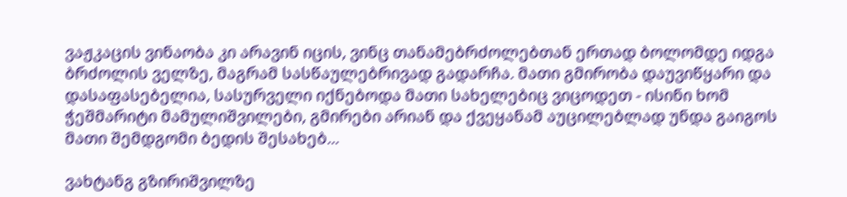ვაჟკაცის ვინაობა კი არავინ იცის, ვინც თანამებრძოლებთან ერთად ბოლომდე იდგა ბრძოლის ველზე, მაგრამ სასწაულებრივად გადარჩა. მათი გმირობა დაუვიწყარი და დასაფასებელია, სასურველი იქნებოდა მათი სახელებიც ვიცოდეთ - ისინი ხომ ჭეშმარიტი მამულიშვილები, გმირები არიან და ქვეყანამ აუცილებლად უნდა გაიგოს მათი შემდგომი ბედის შესახებ...

ვახტანგ გზირიშვილზე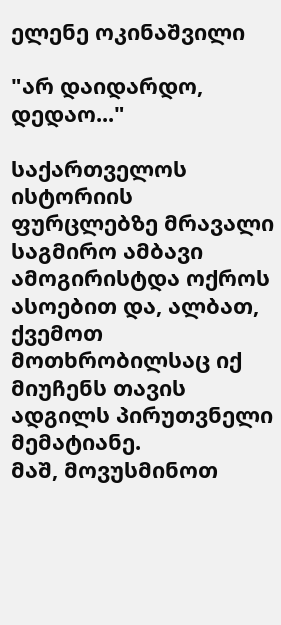ელენე ოკინაშვილი

"არ დაიდარდო, დედაო..."

საქართველოს ისტორიის ფურცლებზე მრავალი საგმირო ამბავი ამოგირისტდა ოქროს ასოებით და, ალბათ, ქვემოთ მოთხრობილსაც იქ მიუჩენს თავის ადგილს პირუთვნელი მემატიანე.
მაშ, მოვუსმინოთ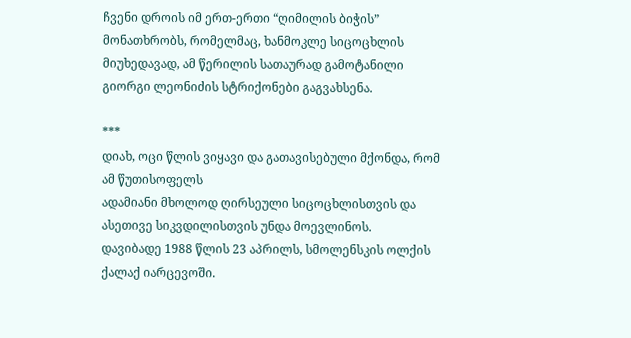ჩვენი დროის იმ ერთ-ერთი “ღიმილის ბიჭის” მონათხრობს, რომელმაც, ხანმოკლე სიცოცხლის მიუხედავად, ამ წერილის სათაურად გამოტანილი გიორგი ლეონიძის სტრიქონები გაგვახსენა.

***
დიახ, ოცი წლის ვიყავი და გათავისებული მქონდა, რომ ამ წუთისოფელს
ადამიანი მხოლოდ ღირსეული სიცოცხლისთვის და ასეთივე სიკვდილისთვის უნდა მოევლინოს.
დავიბადე 1988 წლის 23 აპრილს, სმოლენსკის ოლქის ქალაქ იარცევოში.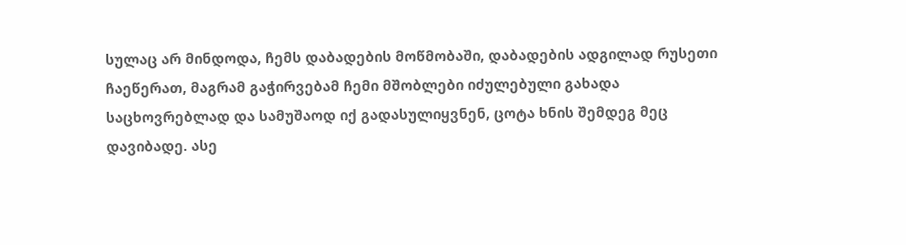სულაც არ მინდოდა, ჩემს დაბადების მოწმობაში, დაბადების ადგილად რუსეთი
ჩაეწერათ, მაგრამ გაჭირვებამ ჩემი მშობლები იძულებული გახადა
საცხოვრებლად და სამუშაოდ იქ გადასულიყვნენ, ცოტა ხნის შემდეგ მეც
დავიბადე. ასე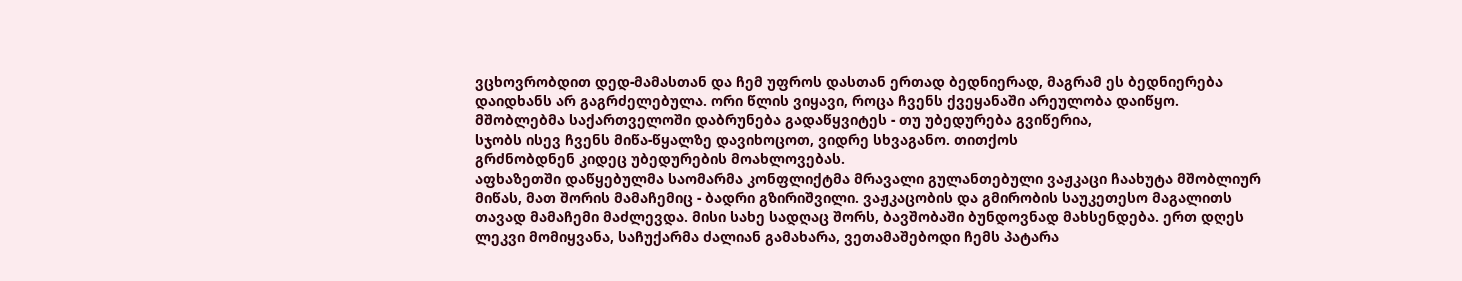ვცხოვრობდით დედ-მამასთან და ჩემ უფროს დასთან ერთად ბედნიერად, მაგრამ ეს ბედნიერება დაიდხანს არ გაგრძელებულა. ორი წლის ვიყავი, როცა ჩვენს ქვეყანაში არეულობა დაიწყო.
მშობლებმა საქართველოში დაბრუნება გადაწყვიტეს - თუ უბედურება გვიწერია,
სჯობს ისევ ჩვენს მიწა-წყალზე დავიხოცოთ, ვიდრე სხვაგანო. თითქოს
გრძნობდნენ კიდეც უბედურების მოახლოვებას.
აფხაზეთში დაწყებულმა საომარმა კონფლიქტმა მრავალი გულანთებული ვაჟკაცი ჩაახუტა მშობლიურ მიწას, მათ შორის მამაჩემიც - ბადრი გზირიშვილი. ვაჟკაცობის და გმირობის საუკეთესო მაგალითს თავად მამაჩემი მაძლევდა. მისი სახე სადღაც შორს, ბავშობაში ბუნდოვნად მახსენდება. ერთ დღეს ლეკვი მომიყვანა, საჩუქარმა ძალიან გამახარა, ვეთამაშებოდი ჩემს პატარა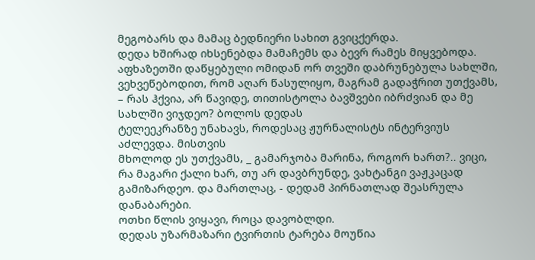მეგობარს და მამაც ბედნიერი სახით გვიცქერდა.
დედა ხშირად იხსენებდა მამაჩემს და ბევრ რამეს მიყვებოდა. აფხაზეთში დაწყებული ომიდან ორ თვეში დაბრუნებულა სახლში, ვეხვეწებოდით, რომ აღარ წასულიყო, მაგრამ გადაჭრით უთქვამს, – რას ჰქვია, არ წავიდე, თითისტოლა ბავშვები იბრძვიან და მე სახლში ვიჯდეო? ბოლოს დედას
ტელეეკრანზე უნახავს, როდესაც ჟურნალისტს ინტერვიუს აძლევდა. მისთვის
მხოლოდ ეს უთქვამს, _ გამარჯობა მარინა, როგორ ხართ?.. ვიცი, რა მაგარი ქალი ხარ, თუ არ დავბრუნდე, ვახტანგი ვაჟკაცად გამიზარდეო. და მართლაც, - დედამ პირნათლად შეასრულა დანაბარები.
ოთხი წლის ვიყავი, როცა დავობლდი.
დედას უზარმაზარი ტვირთის ტარება მოუწია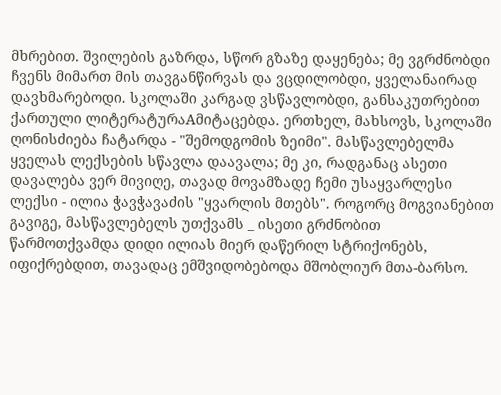მხრებით. შვილების გაზრდა, სწორ გზაზე დაყენება; მე ვგრძნობდი ჩვენს მიმართ მის თავგანწირვას და ვცდილობდი, ყველანაირად დავხმარებოდი. სკოლაში კარგად ვსწავლობდი, განსაკუთრებით ქართული ლიტერატურაAმიტაცებდა. ერთხელ, მახსოვს, სკოლაში ღონისძიება ჩატარდა - "შემოდგომის ზეიმი". მასწავლებელმა ყველას ლექსების სწავლა დაავალა; მე კი, რადგანაც ასეთი დავალება ვერ მივიღე, თავად მოვამზადე ჩემი უსაყვარლესი ლექსი - ილია ჭავჭავაძის "ყვარლის მთებს". როგორც მოგვიანებით გავიგე, მასწავლებელს უთქვამს _ ისეთი გრძნობით წარმოთქვამდა დიდი ილიას მიერ დაწერილ სტრიქონებს, იფიქრებდით, თავადაც ემშვიდობებოდა მშობლიურ მთა-ბარსო.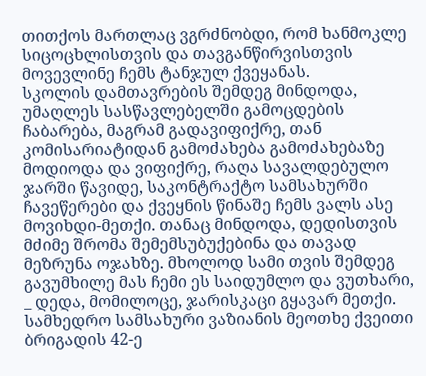თითქოს მართლაც ვგრძნობდი, რომ ხანმოკლე სიცოცხლისთვის და თავგანწირვისთვის მოვევლინე ჩემს ტანჯულ ქვეყანას.
სკოლის დამთავრების შემდეგ მინდოდა, უმაღლეს სასწავლებელში გამოცდების ჩაბარება, მაგრამ გადავიფიქრე, თან კომისარიატიდან გამოძახება გამოძახებაზე მოდიოდა და ვიფიქრე, რაღა სავალდებულო ჯარში წავიდე, საკონტრაქტო სამსახურში ჩავეწერები და ქვეყნის წინაშე ჩემს ვალს ასე მოვიხდი-მეთქი. თანაც მინდოდა, დედისთვის მძიმე შრომა შემემსუბუქებინა და თავად მეზრუნა ოჯახზე. მხოლოდ სამი თვის შემდეგ გავუმხილე მას ჩემი ეს საიდუმლო და ვუთხარი, _ დედა, მომილოცე, ჯარისკაცი გყავარ მეთქი.
სამხედრო სამსახური ვაზიანის მეოთხე ქვეითი ბრიგადის 42-ე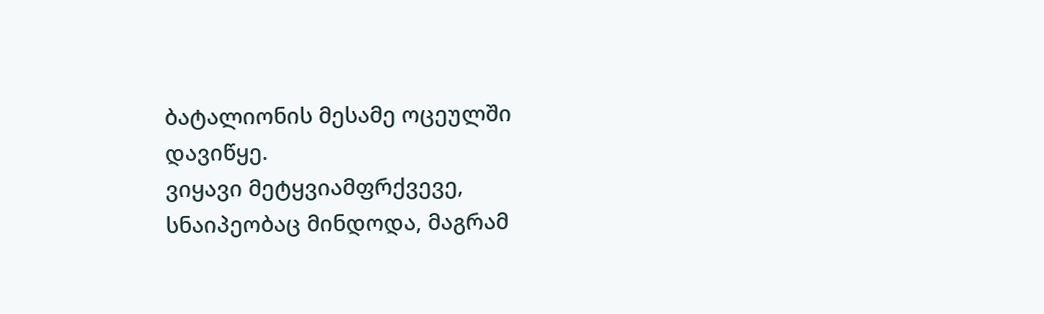ბატალიონის მესამე ოცეულში დავიწყე.
ვიყავი მეტყვიამფრქვევე, სნაიპეობაც მინდოდა, მაგრამ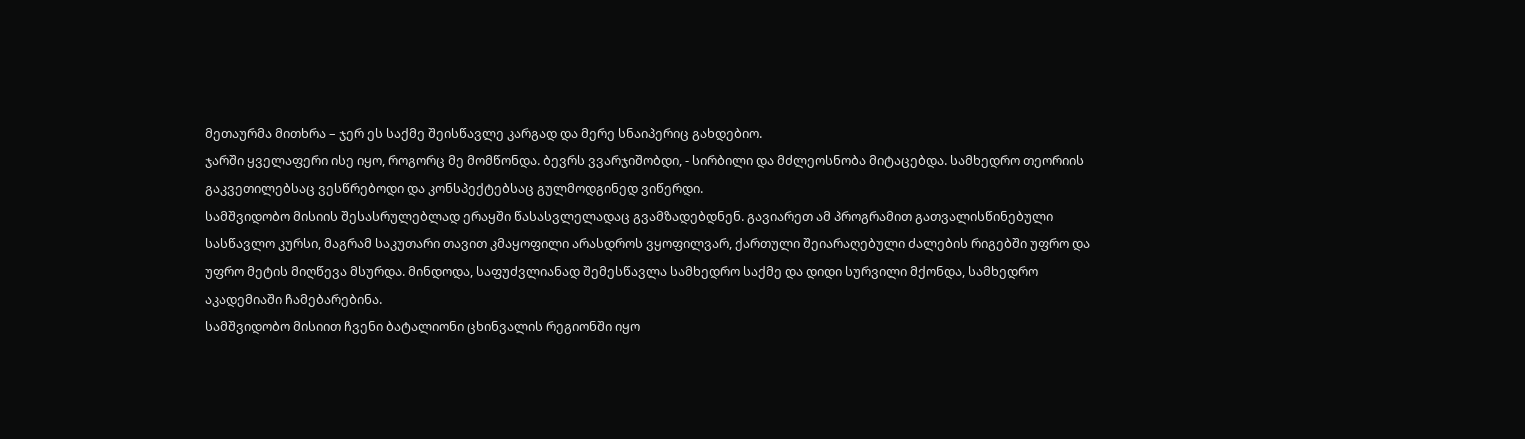მეთაურმა მითხრა – ჯერ ეს საქმე შეისწავლე კარგად და მერე სნაიპერიც გახდებიო.
ჯარში ყველაფერი ისე იყო, როგორც მე მომწონდა. ბევრს ვვარჯიშობდი, - სირბილი და მძლეოსნობა მიტაცებდა. სამხედრო თეორიის გაკვეთილებსაც ვესწრებოდი და კონსპექტებსაც გულმოდგინედ ვიწერდი.
სამშვიდობო მისიის შესასრულებლად ერაყში წასასვლელადაც გვამზადებდნენ. გავიარეთ ამ პროგრამით გათვალისწინებული სასწავლო კურსი, მაგრამ საკუთარი თავით კმაყოფილი არასდროს ვყოფილვარ, ქართული შეიარაღებული ძალების რიგებში უფრო და უფრო მეტის მიღწევა მსურდა. მინდოდა, საფუძვლიანად შემესწავლა სამხედრო საქმე და დიდი სურვილი მქონდა, სამხედრო აკადემიაში ჩამებარებინა.
სამშვიდობო მისიით ჩვენი ბატალიონი ცხინვალის რეგიონში იყო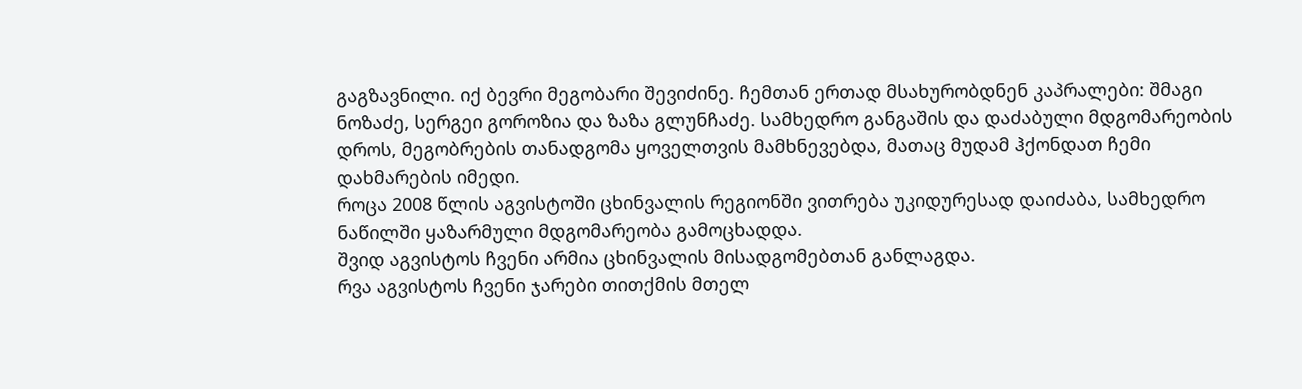გაგზავნილი. იქ ბევრი მეგობარი შევიძინე. ჩემთან ერთად მსახურობდნენ კაპრალები: შმაგი ნოზაძე, სერგეი გოროზია და ზაზა გლუნჩაძე. სამხედრო განგაშის და დაძაბული მდგომარეობის დროს, მეგობრების თანადგომა ყოველთვის მამხნევებდა, მათაც მუდამ ჰქონდათ ჩემი დახმარების იმედი.
როცა 2008 წლის აგვისტოში ცხინვალის რეგიონში ვითრება უკიდურესად დაიძაბა, სამხედრო ნაწილში ყაზარმული მდგომარეობა გამოცხადდა.
შვიდ აგვისტოს ჩვენი არმია ცხინვალის მისადგომებთან განლაგდა.
რვა აგვისტოს ჩვენი ჯარები თითქმის მთელ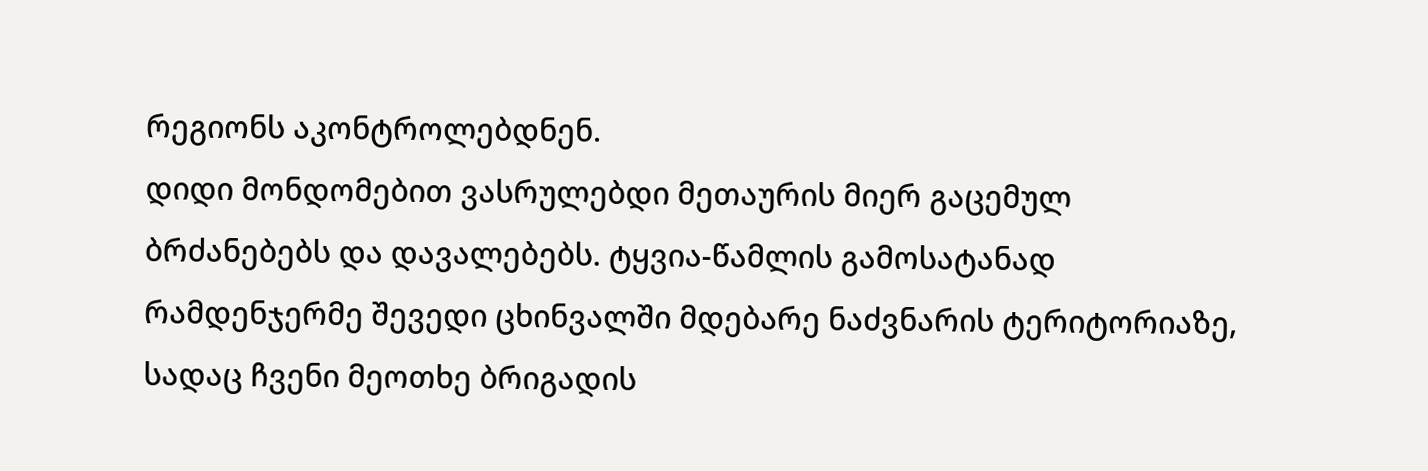რეგიონს აკონტროლებდნენ.
დიდი მონდომებით ვასრულებდი მეთაურის მიერ გაცემულ ბრძანებებს და დავალებებს. ტყვია-წამლის გამოსატანად რამდენჯერმე შევედი ცხინვალში მდებარე ნაძვნარის ტერიტორიაზე, სადაც ჩვენი მეოთხე ბრიგადის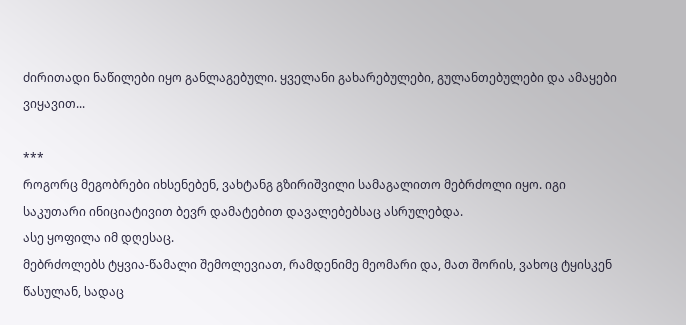ძირითადი ნაწილები იყო განლაგებული. ყველანი გახარებულები, გულანთებულები და ამაყები ვიყავით...

***
როგორც მეგობრები იხსენებენ, ვახტანგ გზირიშვილი სამაგალითო მებრძოლი იყო. იგი საკუთარი ინიციატივით ბევრ დამატებით დავალებებსაც ასრულებდა.
ასე ყოფილა იმ დღესაც.
მებრძოლებს ტყვია-წამალი შემოლევიათ, რამდენიმე მეომარი და, მათ შორის, ვახოც ტყისკენ წასულან, სადაც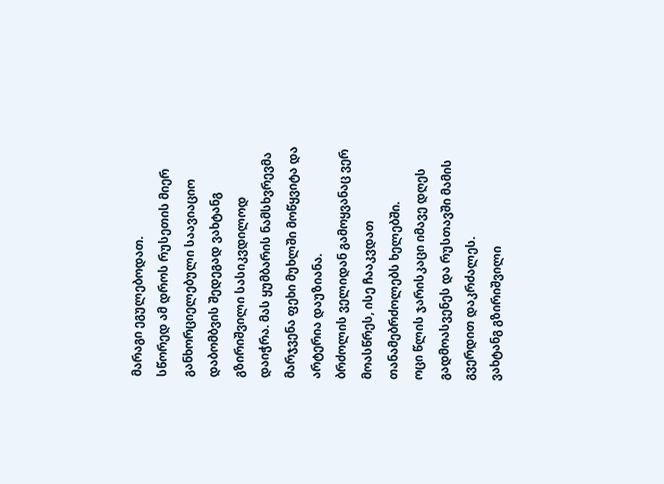მარაგი ეგულებოდათ.
სწორედ ამ დროს რუსეთის მიერ განხორციელებული საავიაციო დაბომბვის შედეგად ვახტანგ გზირიშვილი სასიკვდილოდ დაიჭრა. მას ყუმბარის ნამსხვრევმა მარჯვენა ფეხი მუხლში მოწყვიტა და არტერია დაუზიანა.
ბრძოლის ველიდან გამოყვანაც ვერ მოასწრეს, ისე ჩააკვდათ თანამებრძოლებს ხელებში.
ოცი წლის ჯარისკაცი იმავე დღეს გადმოასვენეს და რუსთავში მამის გვერდით დაკრძალეს.
ვახტანგ გზირიშვილი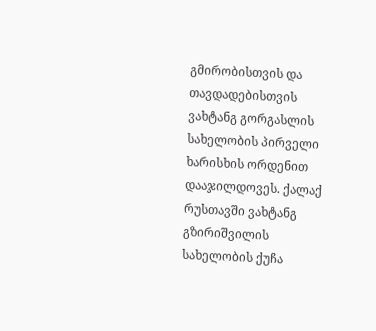გმირობისთვის და თავდადებისთვის ვახტანგ გორგასლის სახელობის პირველი ხარისხის ორდენით დააჯილდოვეს. ქალაქ რუსთავში ვახტანგ გზირიშვილის სახელობის ქუჩა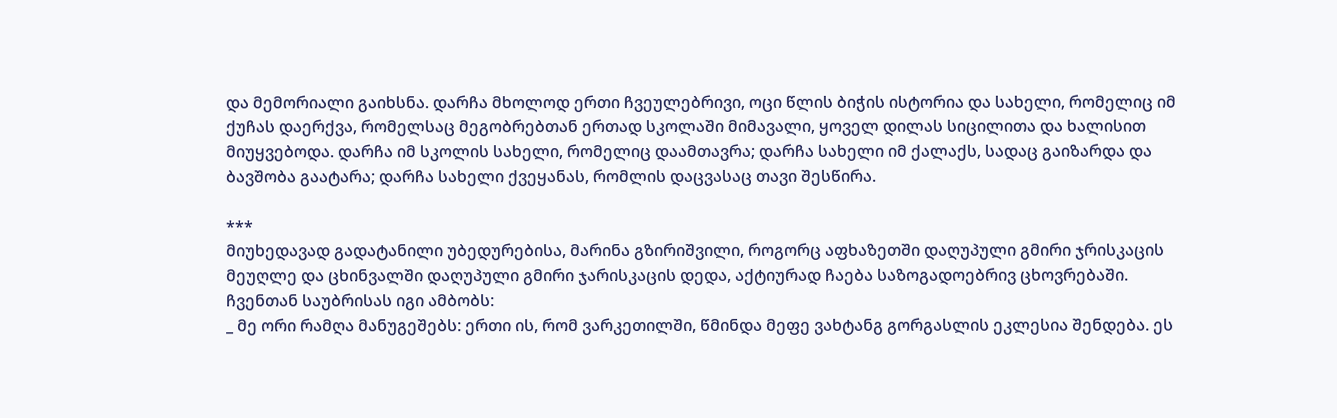და მემორიალი გაიხსნა. დარჩა მხოლოდ ერთი ჩვეულებრივი, ოცი წლის ბიჭის ისტორია და სახელი, რომელიც იმ ქუჩას დაერქვა, რომელსაც მეგობრებთან ერთად სკოლაში მიმავალი, ყოველ დილას სიცილითა და ხალისით მიუყვებოდა. დარჩა იმ სკოლის სახელი, რომელიც დაამთავრა; დარჩა სახელი იმ ქალაქს, სადაც გაიზარდა და ბავშობა გაატარა; დარჩა სახელი ქვეყანას, რომლის დაცვასაც თავი შესწირა.

***
მიუხედავად გადატანილი უბედურებისა, მარინა გზირიშვილი, როგორც აფხაზეთში დაღუპული გმირი ჯრისკაცის მეუღლე და ცხინვალში დაღუპული გმირი ჯარისკაცის დედა, აქტიურად ჩაება საზოგადოებრივ ცხოვრებაში. ჩვენთან საუბრისას იგი ამბობს:
_ მე ორი რამღა მანუგეშებს: ერთი ის, რომ ვარკეთილში, წმინდა მეფე ვახტანგ გორგასლის ეკლესია შენდება. ეს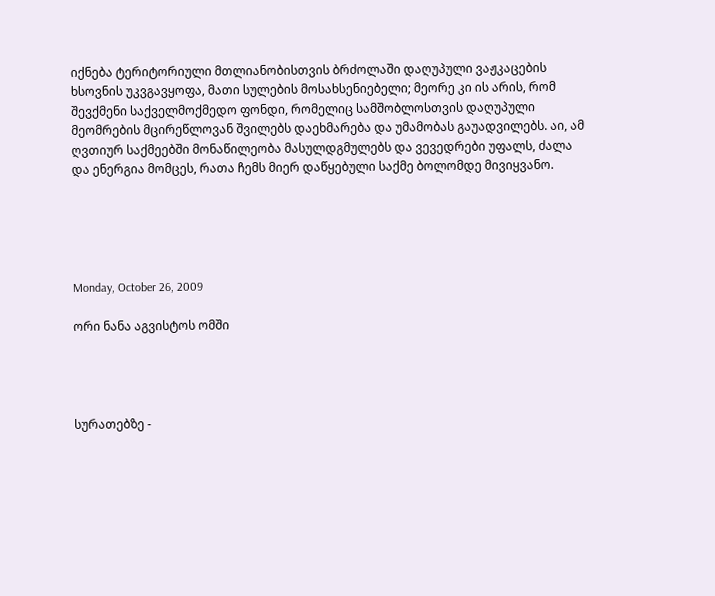იქნება ტერიტორიული მთლიანობისთვის ბრძოლაში დაღუპული ვაჟკაცების ხსოვნის უკვგავყოფა, მათი სულების მოსახსენიებელი; მეორე კი ის არის, რომ შევქმენი საქველმოქმედო ფონდი, რომელიც სამშობლოსთვის დაღუპული მეომრების მცირეწლოვან შვილებს დაეხმარება და უმამობას გაუადვილებს. აი, ამ ღვთიურ საქმეებში მონაწილეობა მასულდგმულებს და ვევედრები უფალს, ძალა და ენერგია მომცეს, რათა ჩემს მიერ დაწყებული საქმე ბოლომდე მივიყვანო.





Monday, October 26, 2009

ორი ნანა აგვისტოს ომში




სურათებზე -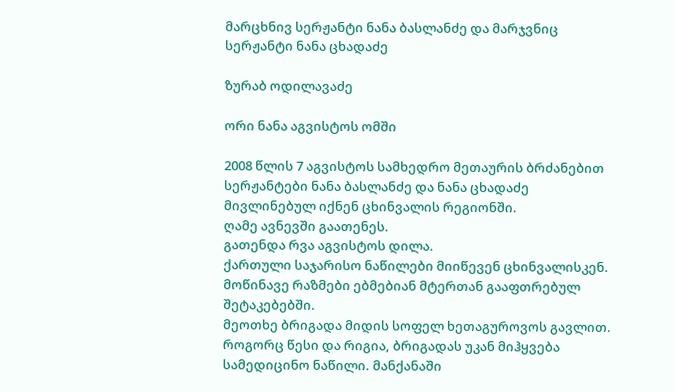მარცხნივ სერჟანტი ნანა ბასლანძე და მარჯვნიც სერჟანტი ნანა ცხადაძე

ზურაბ ოდილავაძე

ორი ნანა აგვისტოს ომში

2008 წლის 7 აგვისტოს სამხედრო მეთაურის ბრძანებით სერჟანტები ნანა ბასლანძე და ნანა ცხადაძე მივლინებულ იქნენ ცხინვალის რეგიონში.
ღამე ავნევში გაათენეს.
გათენდა რვა აგვისტოს დილა.
ქართული საჯარისო ნაწილები მიიწევენ ცხინვალისკენ. მოწინავე რაზმები ებმებიან მტერთან გააფთრებულ შეტაკებებში.
მეოთხე ბრიგადა მიდის სოფელ ხეთაგუროვოს გავლით.
როგორც წესი და რიგია, ბრიგადას უკან მიჰყვება სამედიცინო ნაწილი. მანქანაში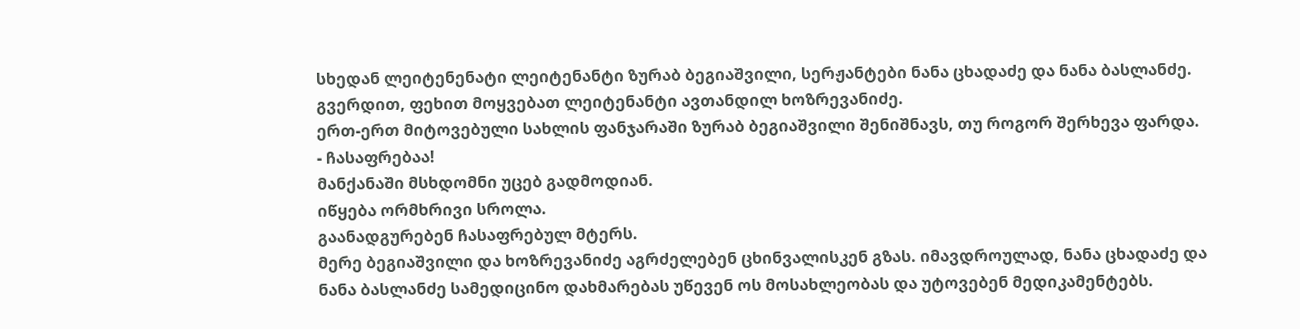სხედან ლეიტენენატი ლეიტენანტი ზურაბ ბეგიაშვილი, სერჟანტები ნანა ცხადაძე და ნანა ბასლანძე. გვერდით, ფეხით მოყვებათ ლეიტენანტი ავთანდილ ხოზრევანიძე.
ერთ-ერთ მიტოვებული სახლის ფანჯარაში ზურაბ ბეგიაშვილი შენიშნავს, თუ როგორ შერხევა ფარდა.
- ჩასაფრებაა!
მანქანაში მსხდომნი უცებ გადმოდიან.
იწყება ორმხრივი სროლა.
გაანადგურებენ ჩასაფრებულ მტერს.
მერე ბეგიაშვილი და ხოზრევანიძე აგრძელებენ ცხინვალისკენ გზას. იმავდროულად, ნანა ცხადაძე და ნანა ბასლანძე სამედიცინო დახმარებას უწევენ ოს მოსახლეობას და უტოვებენ მედიკამენტებს.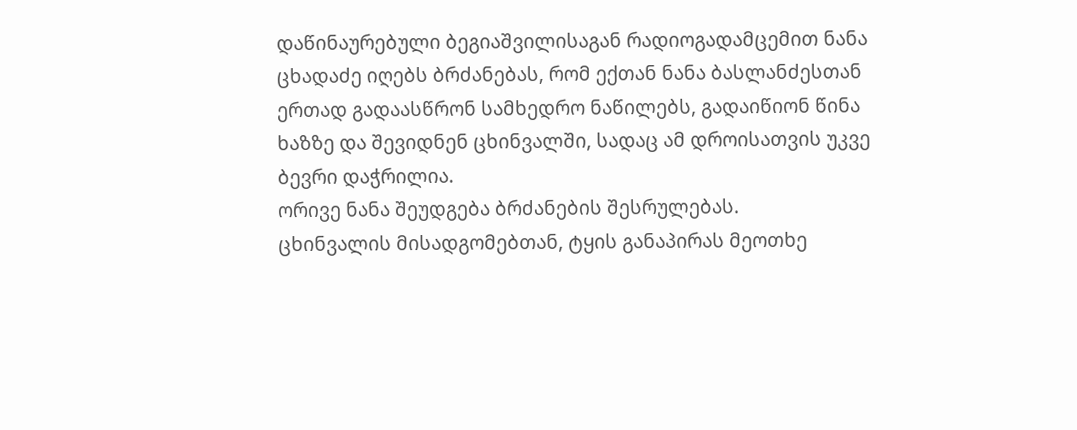დაწინაურებული ბეგიაშვილისაგან რადიოგადამცემით ნანა ცხადაძე იღებს ბრძანებას, რომ ექთან ნანა ბასლანძესთან ერთად გადაასწრონ სამხედრო ნაწილებს, გადაიწიონ წინა ხაზზე და შევიდნენ ცხინვალში, სადაც ამ დროისათვის უკვე ბევრი დაჭრილია.
ორივე ნანა შეუდგება ბრძანების შესრულებას.
ცხინვალის მისადგომებთან, ტყის განაპირას მეოთხე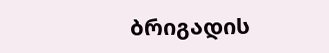ბრიგადის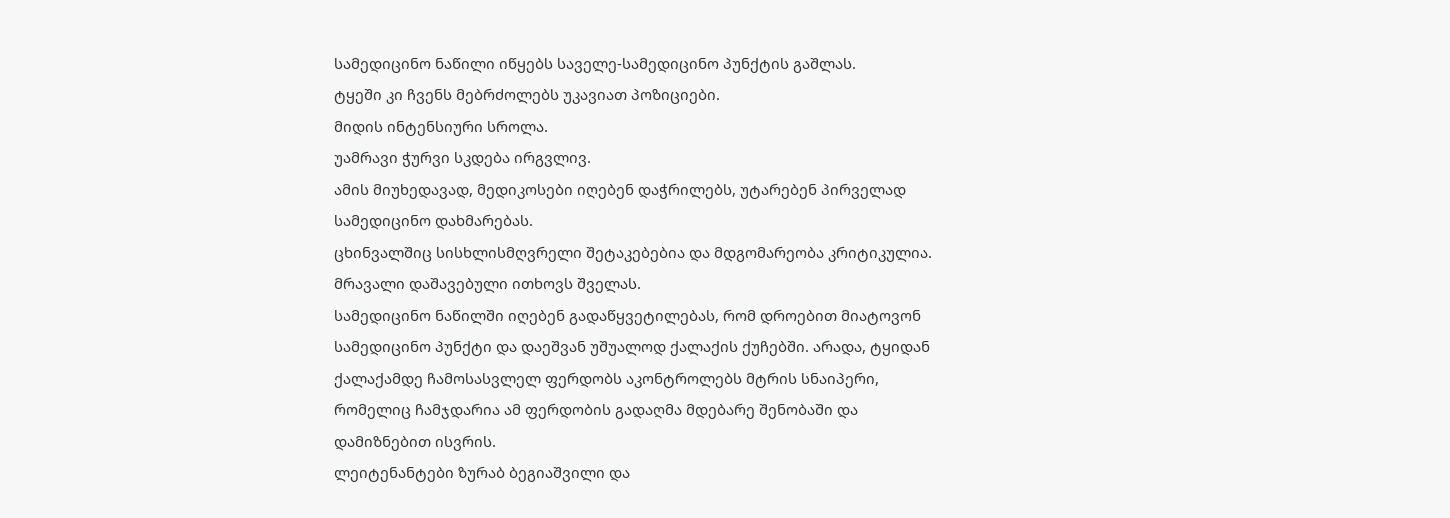სამედიცინო ნაწილი იწყებს საველე-სამედიცინო პუნქტის გაშლას.
ტყეში კი ჩვენს მებრძოლებს უკავიათ პოზიციები.
მიდის ინტენსიური სროლა.
უამრავი ჭურვი სკდება ირგვლივ.
ამის მიუხედავად, მედიკოსები იღებენ დაჭრილებს, უტარებენ პირველად სამედიცინო დახმარებას.
ცხინვალშიც სისხლისმღვრელი შეტაკებებია და მდგომარეობა კრიტიკულია. მრავალი დაშავებული ითხოვს შველას.
სამედიცინო ნაწილში იღებენ გადაწყვეტილებას, რომ დროებით მიატოვონ სამედიცინო პუნქტი და დაეშვან უშუალოდ ქალაქის ქუჩებში. არადა, ტყიდან ქალაქამდე ჩამოსასვლელ ფერდობს აკონტროლებს მტრის სნაიპერი, რომელიც ჩამჯდარია ამ ფერდობის გადაღმა მდებარე შენობაში და დამიზნებით ისვრის.
ლეიტენანტები ზურაბ ბეგიაშვილი და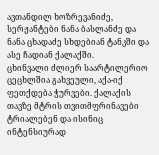ავთანდილ ხოზრევანიძე, სერჟანტები ნანა ბასლანძე და ნანა ცხადაძე სხდებიან ტანკში და ასე ჩადიან ქალაქში.
ცხინვალი ძლიერ საარტილერიო ცეცხლშია გახვეული, აქა-იქ ფეთქდება ჭურვები. ქალაქის თავზე მტრის თვითმფრინავები ტრიალებენ და ისინიც ინტენსიურად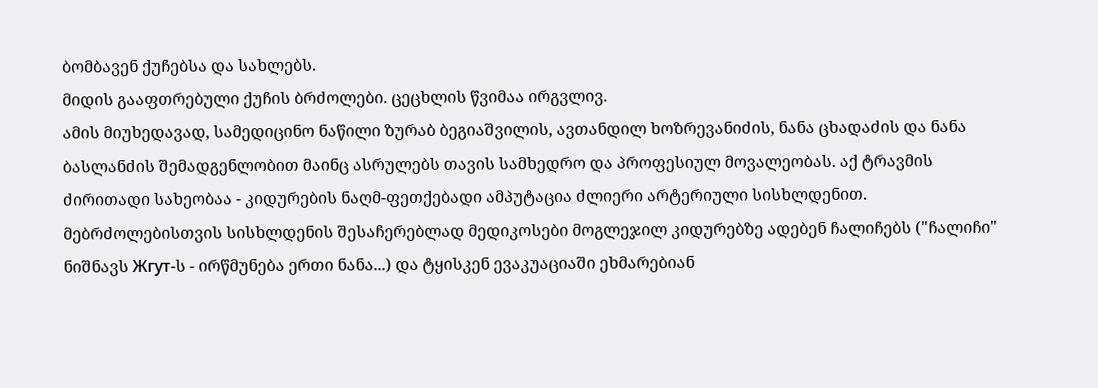ბომბავენ ქუჩებსა და სახლებს.
მიდის გააფთრებული ქუჩის ბრძოლები. ცეცხლის წვიმაა ირგვლივ.
ამის მიუხედავად, სამედიცინო ნაწილი ზურაბ ბეგიაშვილის, ავთანდილ ხოზრევანიძის, ნანა ცხადაძის და ნანა ბასლანძის შემადგენლობით მაინც ასრულებს თავის სამხედრო და პროფესიულ მოვალეობას. აქ ტრავმის ძირითადი სახეობაა - კიდურების ნაღმ-ფეთქებადი ამპუტაცია ძლიერი არტერიული სისხლდენით. მებრძოლებისთვის სისხლდენის შესაჩერებლად მედიკოსები მოგლეჯილ კიდურებზე ადებენ ჩალიჩებს ("ჩალიჩი" ნიშნავს Жгут-ს - ირწმუნება ერთი ნანა...) და ტყისკენ ევაკუაციაში ეხმარებიან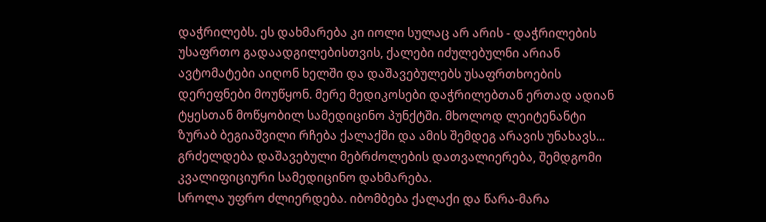დაჭრილებს. ეს დახმარება კი იოლი სულაც არ არის - დაჭრილების უსაფრთო გადაადგილებისთვის, ქალები იძულებულნი არიან ავტომატები აიღონ ხელში და დაშავებულებს უსაფრთხოების დერეფნები მოუწყონ. მერე მედიკოსები დაჭრილებთან ერთად ადიან ტყესთან მოწყობილ სამედიცინო პუნქტში. მხოლოდ ლეიტენანტი ზურაბ ბეგიაშვილი რჩება ქალაქში და ამის შემდეგ არავის უნახავს...
გრძელდება დაშავებული მებრძოლების დათვალიერება, შემდგომი კვალიფიციური სამედიცინო დახმარება.
სროლა უფრო ძლიერდება. იბომბება ქალაქი და წარა-მარა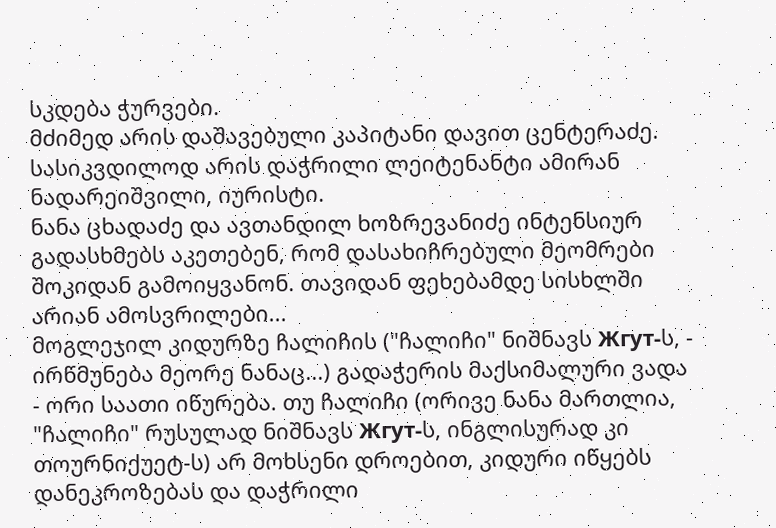სკდება ჭურვები.
მძიმედ არის დაშავებული კაპიტანი დავით ცენტერაძე.
სასიკვდილოდ არის დაჭრილი ლეიტენანტი ამირან ნადარეიშვილი, იურისტი.
ნანა ცხადაძე და ავთანდილ ხოზრევანიძე ინტენსიურ გადასხმებს აკეთებენ, რომ დასახიჩრებული მეომრები შოკიდან გამოიყვანონ. თავიდან ფეხებამდე სისხლში არიან ამოსვრილები...
მოგლეჯილ კიდურზე ჩალიჩის ("ჩალიჩი" ნიშნავს Жгут-ს, - ირწმუნება მეორე ნანაც...) გადაჭერის მაქსიმალური ვადა - ორი საათი იწურება. თუ ჩალიჩი (ორივე ნანა მართლია, "ჩალიჩი" რუსულად ნიშნავს Жгут-ს, ინგლისურად კი თოურნიქუეტ-ს) არ მოხსენი დროებით, კიდური იწყებს დანეკროზებას და დაჭრილი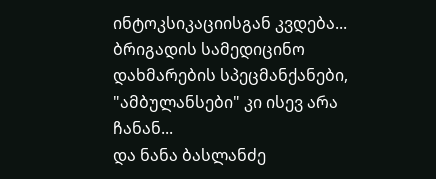ინტოკსიკაციისგან კვდება...
ბრიგადის სამედიცინო დახმარების სპეცმანქანები, "ამბულანსები" კი ისევ არა ჩანან...
და ნანა ბასლანძე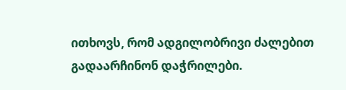ითხოვს, რომ ადგილობრივი ძალებით გადაარჩინონ დაჭრილები.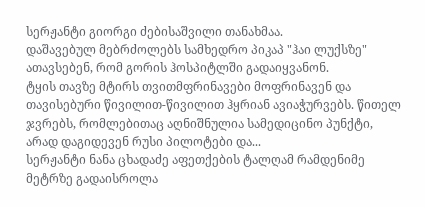სერჟანტი გიორგი ძებისაშვილი თანახმაა.
დაშავებულ მებრძოლებს სამხედრო პიკაპ "ჰაი ლუქსზე" ათავსებენ, რომ გორის ჰოსპიტლში გადაიყვანონ.
ტყის თავზე მტირს თვითმფრინავები მოფრინავენ და თავისებური წივილით-წივილით ჰყრიან ავიაჭურვებს. წითელ ჯვრებს, რომლებითაც აღნიშნულია სამედიცინო პუნქტი, არად დაგიდევენ რუსი პილოტები და...
სერჟანტი ნანა ცხადაძე აფეთქების ტალღამ რამდენიმე მეტრზე გადაისროლა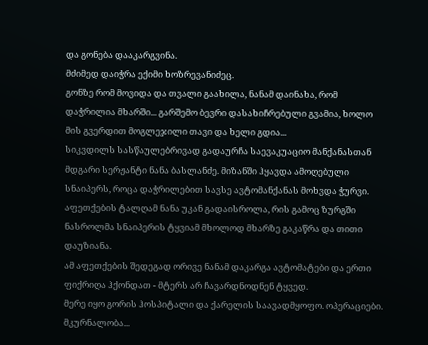და გონება დააკარგვინა.
მძიმედ დაიჭრა ექიმი ხოზრევანიძეც.
გონზე რომ მოვიდა და თვალი გაახილა, ნანამ დაინახა, რომ დაჭრილია მხარში... გარშემო ბევრი დასახიჩრებული გვამია, ხოლო მის გვერდით მოგლეჯილი თავი და ხელი გდია...
სიკვდილს სასწაულებრივად გადაურჩა საევაკუაციო მანქანასთან მდგარი სერჟანტი ნანა ბასლანძე. მიზანში ჰყავდა ამოღებული სნაიპერს, როცა დაჭრილებით სავსე ავტომანქანას მოხვდა ჭურვი. აფეთქების ტალღამ ნანა უკან გადაისროლა, რის გამოც ზურგში ნასროლმა სნაიპერის ტყვიამ მხოლოდ მხარზე გაკაწრა და თითი დაუზიანა.
ამ აფეთქების შედეგად ორივე ნანამ დაკარგა ავტომატები და ერთი ფიქრიღა ჰქონდათ - მტერს არ ჩავარდნოდნენ ტყვედ.
მერე იყო გორის ჰოსპიტალი და ქარელის საავადმყოფო. ოპერაციები. მკურნალობა...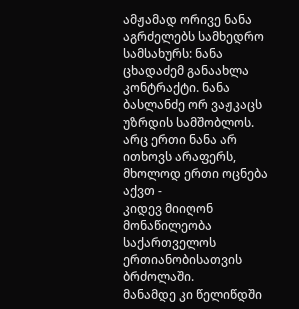ამჟამად ორივე ნანა აგრძელებს სამხედრო სამსახურს: ნანა ცხადაძემ განაახლა კონტრაქტი. ნანა ბასლანძე ორ ვაჟკაცს უზრდის სამშობლოს.
არც ერთი ნანა არ ითხოვს არაფერს, მხოლოდ ერთი ოცნება აქვთ -
კიდევ მიიღონ მონაწილეობა საქართველოს ერთიანობისათვის ბრძოლაში.
მანამდე კი წელიწდში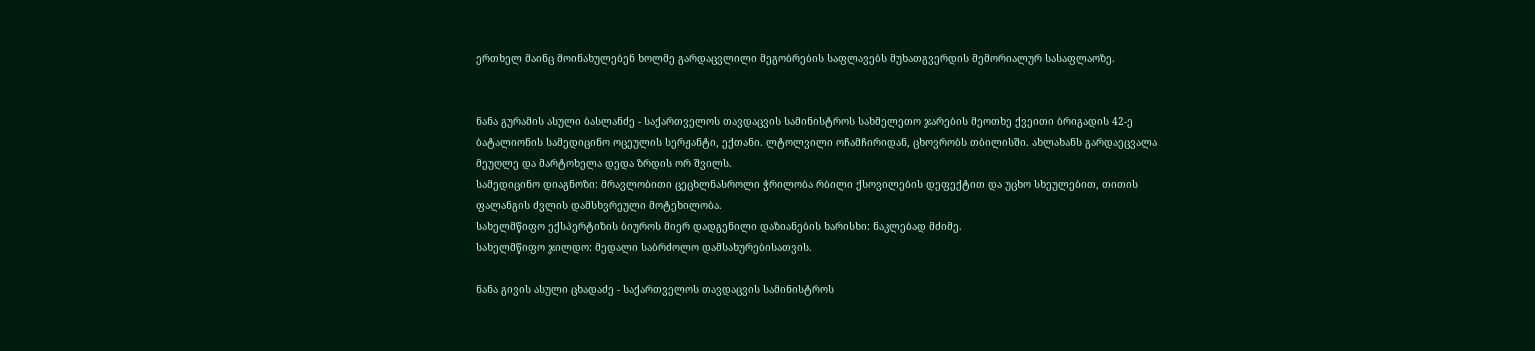ერთხელ მაინც მოინახულებენ ხოლმე გარდაცვლილი მეგობრების საფლავებს მუხათგვერდის მემორიალურ სასაფლაოზე.


ნანა გურამის ასული ბასლანძე - საქართველოს თავდაცვის სამინისტროს სახმელეთო ჯარების მეოთხე ქვეითი ბრიგადის 42-ე ბატალიონის სამედიცინო ოცეულის სერჟანტი, ექთანი. ლტოლვილი ოჩამჩირიდან, ცხოვრობს თბილისში. ახლახანს გარდაეცვალა მეუღლე და მარტოხელა დედა ზრდის ორ შვილს.
სამედიცინო დიაგნოზი: მრავლობითი ცეცხლნასროლი ჭრილობა რბილი ქსოვილების დეფექტით და უცხო სხეულებით, თითის ფალანგის ძვლის დამსხვრეული მოტეხილობა.
სახელმწიფო ექსპერტიზის ბიუროს მიერ დადგენილი დაზიანების ხარისხი: ნაკლებად მძიმე.
სახელმწიფო ჯილდო: მედალი საბრძოლო დამსახურებისათვის.

ნანა გივის ასული ცხადაძე - საქართველოს თავდაცვის სამინისტროს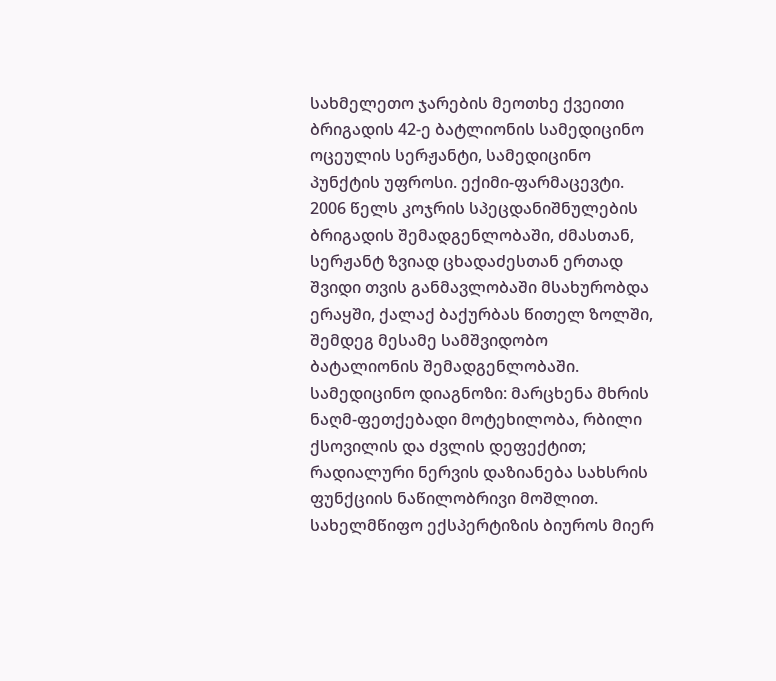სახმელეთო ჯარების მეოთხე ქვეითი ბრიგადის 42-ე ბატლიონის სამედიცინო ოცეულის სერჟანტი, სამედიცინო პუნქტის უფროსი. ექიმი-ფარმაცევტი. 2006 წელს კოჯრის სპეცდანიშნულების ბრიგადის შემადგენლობაში, ძმასთან, სერჟანტ ზვიად ცხადაძესთან ერთად შვიდი თვის განმავლობაში მსახურობდა ერაყში, ქალაქ ბაქურბას წითელ ზოლში, შემდეგ მესამე სამშვიდობო ბატალიონის შემადგენლობაში.
სამედიცინო დიაგნოზი: მარცხენა მხრის ნაღმ-ფეთქებადი მოტეხილობა, რბილი ქსოვილის და ძვლის დეფექტით; რადიალური ნერვის დაზიანება სახსრის ფუნქციის ნაწილობრივი მოშლით.
სახელმწიფო ექსპერტიზის ბიუროს მიერ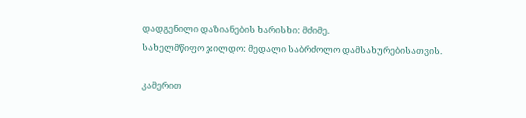დადგენილი დაზიანების ხარისხი: მძიმე.
სახელმწიფო ჯილდო: მედალი საბრძოლო დამსახურებისათვის.

კამერით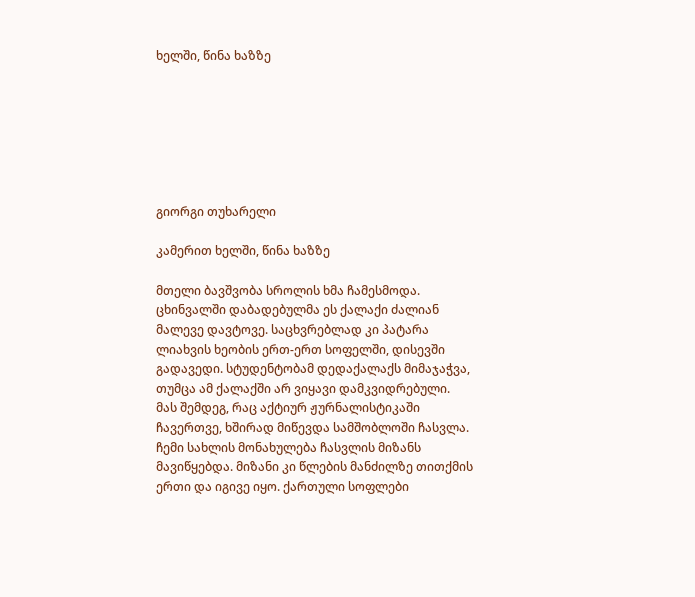ხელში, წინა ხაზზე







გიორგი თუხარელი

კამერით ხელში, წინა ხაზზე

მთელი ბავშვობა სროლის ხმა ჩამესმოდა. ცხინვალში დაბადებულმა ეს ქალაქი ძალიან მალევე დავტოვე. საცხვრებლად კი პატარა ლიახვის ხეობის ერთ-ერთ სოფელში, დისევში გადავედი. სტუდენტობამ დედაქალაქს მიმაჯაჭვა, თუმცა ამ ქალაქში არ ვიყავი დამკვიდრებული. მას შემდეგ, რაც აქტიურ ჟურნალისტიკაში ჩავერთვე, ხშირად მიწევდა სამშობლოში ჩასვლა. ჩემი სახლის მონახულება ჩასვლის მიზანს მავიწყებდა. მიზანი კი წლების მანძილზე თითქმის ერთი და იგივე იყო. ქართული სოფლები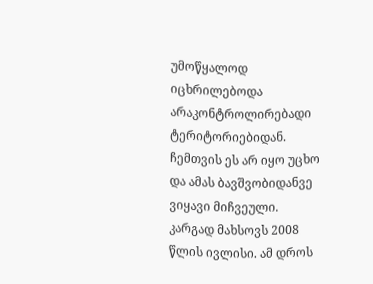უმოწყალოდ იცხრილებოდა არაკონტროლირებადი ტერიტორიებიდან. ჩემთვის ეს არ იყო უცხო და ამას ბავშვობიდანვე ვიყავი მიჩვეული.
კარგად მახსოვს 2008 წლის ივლისი. ამ დროს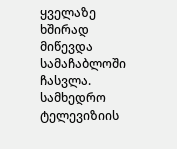ყველაზე ხშირად მიწევდა სამაჩაბლოში ჩასვლა. სამხედრო ტელევიზიის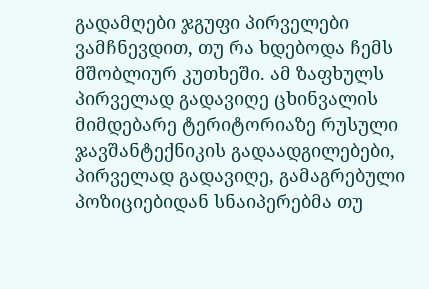გადამღები ჯგუფი პირველები ვამჩნევდით, თუ რა ხდებოდა ჩემს მშობლიურ კუთხეში. ამ ზაფხულს პირველად გადავიღე ცხინვალის მიმდებარე ტერიტორიაზე რუსული ჯავშანტექნიკის გადაადგილებები, პირველად გადავიღე, გამაგრებული პოზიციებიდან სნაიპერებმა თუ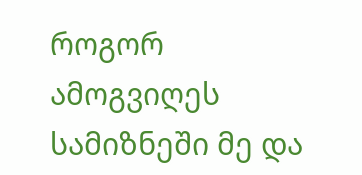როგორ ამოგვიღეს სამიზნეში მე და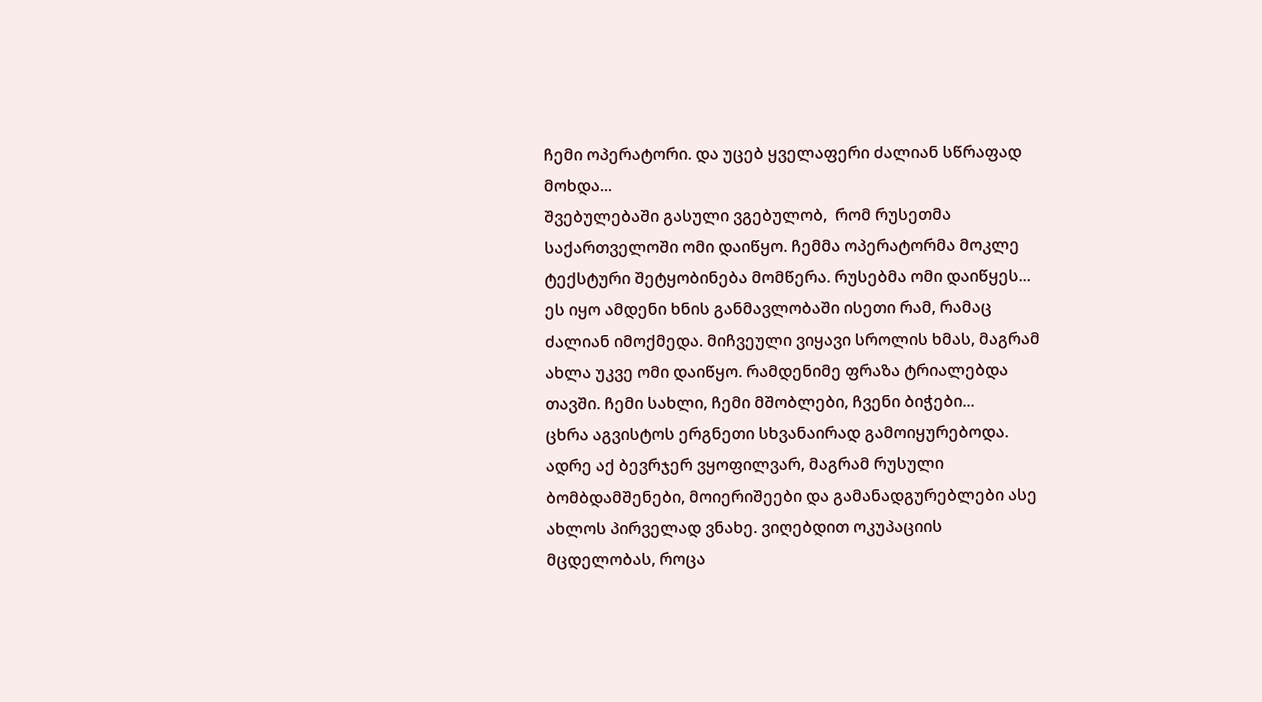ჩემი ოპერატორი. და უცებ ყველაფერი ძალიან სწრაფად მოხდა...
შვებულებაში გასული ვგებულობ,  რომ რუსეთმა საქართველოში ომი დაიწყო. ჩემმა ოპერატორმა მოკლე ტექსტური შეტყობინება მომწერა. რუსებმა ომი დაიწყეს... ეს იყო ამდენი ხნის განმავლობაში ისეთი რამ, რამაც ძალიან იმოქმედა. მიჩვეული ვიყავი სროლის ხმას, მაგრამ ახლა უკვე ომი დაიწყო. რამდენიმე ფრაზა ტრიალებდა თავში. ჩემი სახლი, ჩემი მშობლები, ჩვენი ბიჭები...
ცხრა აგვისტოს ერგნეთი სხვანაირად გამოიყურებოდა. ადრე აქ ბევრჯერ ვყოფილვარ, მაგრამ რუსული ბომბდამშენები, მოიერიშეები და გამანადგურებლები ასე ახლოს პირველად ვნახე. ვიღებდით ოკუპაციის მცდელობას, როცა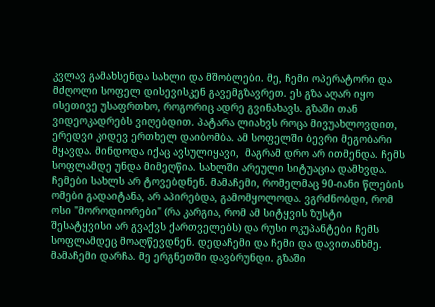კვლავ გამახსენდა სახლი და მშობლები. მე, ჩემი ოპერატორი და მძღოლი სოფელ დისევისკენ გავემგზავრეთ. ეს გზა აღარ იყო ისეთივე უსაფრთხო, როგორიც ადრე გვინახავს. გზაში თან ვიდეოკადრებს ვიღებდით. პატარა ლიახვს როცა მივუახლოვდით, ერედვი კიდევ ერთხელ დაიბომბა. ამ სოფელში ბევრი მეგობარი მყავდა. მინდოდა იქაც ავსულიყავი,  მაგრამ დრო არ ითმენდა. ჩემს სოფლამდე უნდა მიმეღწია. სახლში არეული სიტუაცია დამხვდა. ჩემები სახლს არ ტოვებდნენ. მამაჩემი, რომელმაც 90-იანი წლების ომები გადაიტანა, არ აპირებდა, გამომყოლოდა. ვგრძნობდი, რომ ოსი "მოროდიორები" (რა კარგია, რომ ამ სიტყვის ზუსტი შესატყვისი არ გვაქვს ქართველებს) და რუსი ოკუპანტები ჩემს სოფლამდეც მოაღწევდნენ. დედაჩემი და ჩემი და დავითანხმე. მამაჩემი დარჩა. მე ერგნეთში დავბრუნდი. გზაში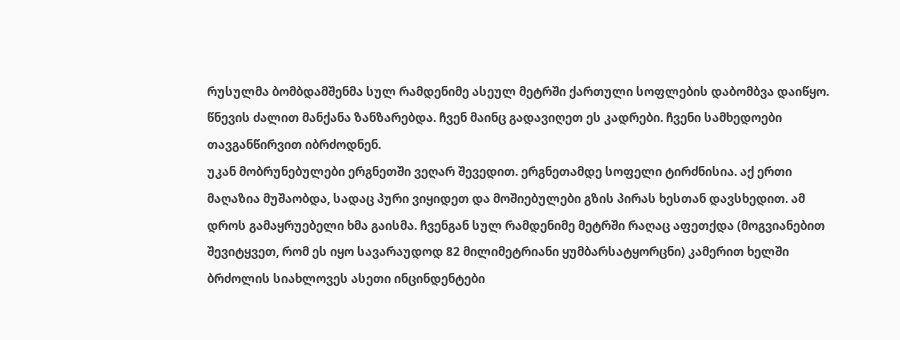რუსულმა ბომბდამშენმა სულ რამდენიმე ასეულ მეტრში ქართული სოფლების დაბომბვა დაიწყო. წნევის ძალით მანქანა ზანზარებდა. ჩვენ მაინც გადავიღეთ ეს კადრები. ჩვენი სამხედოები თავგანწირვით იბრძოდნენ.
უკან მობრუნებულები ერგნეთში ვეღარ შევედით. ერგნეთამდე სოფელი ტირძნისია. აქ ერთი მაღაზია მუშაობდა, სადაც პური ვიყიდეთ და მოშიებულები გზის პირას ხესთან დავსხედით. ამ დროს გამაყრუებელი ხმა გაისმა. ჩვენგან სულ რამდენიმე მეტრში რაღაც აფეთქდა (მოგვიანებით შევიტყვეთ, რომ ეს იყო სავარაუდოდ 82 მილიმეტრიანი ყუმბარსატყორცნი) კამერით ხელში ბრძოლის სიახლოვეს ასეთი ინცინდენტები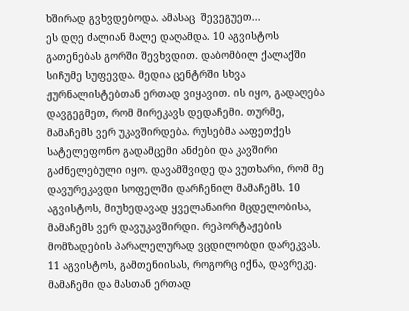ხშირად გვხვდებოდა. ამასაც  შევეგუეთ...
ეს დღე ძალიან მალე დაღამდა. 10 აგვისტოს გათენებას გორში შევხვდით. დაბომბილ ქალაქში  სიჩუმე სუფევდა. მედია ცენტრში სხვა ჟურნალისტებთან ერთად ვიყავით. ის იყო, გადაღება დავგეგმეთ, რომ მირეკავს დედაჩემი. თურმე, მამაჩემს ვერ უკავშირდება. რუსებმა ააფეთქეს სატელეფონო გადამცემი ანძები და კავშირი გაძნელებული იყო. დავამშვიდე და ვუთხარი, რომ მე დავურეკავდი სოფელში დარჩენილ მამაჩემს. 10 აგვისტოს, მიუხედავად ყველანაირი მცდელობისა, მამაჩემს ვერ დავუკავშირდი. რეპორტაჟების მომზადების პარალელურად ვცდილობდი დარეკვას. 11 აგვისტოს, გამთენიისას, როგორც იქნა, დავრეკე. მამაჩემი და მასთან ერთად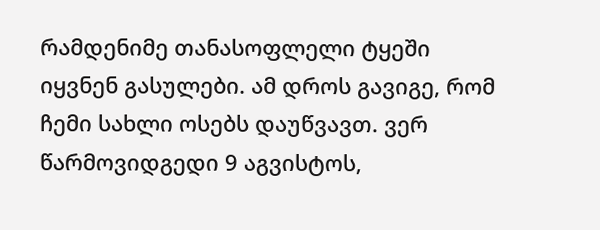რამდენიმე თანასოფლელი ტყეში იყვნენ გასულები. ამ დროს გავიგე, რომ ჩემი სახლი ოსებს დაუწვავთ. ვერ წარმოვიდგედი 9 აგვისტოს,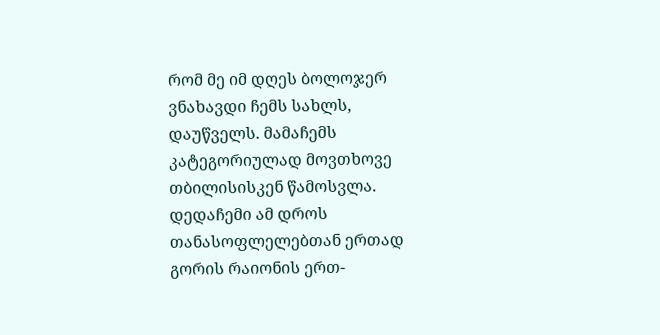რომ მე იმ დღეს ბოლოჯერ ვნახავდი ჩემს სახლს, დაუწველს. მამაჩემს კატეგორიულად მოვთხოვე თბილისისკენ წამოსვლა. დედაჩემი ამ დროს თანასოფლელებთან ერთად გორის რაიონის ერთ-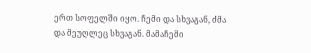ერთ სოფელში იყო. ჩემი და სხვაგან, ძმა და მეუღლეც სხვაგან. მამაჩემი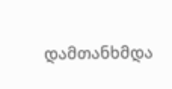დამთანხმდა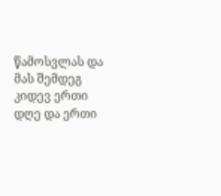წამოსვლას და მას შემდეგ კიდევ ერთი დღე და ერთი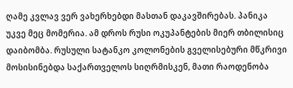ღამე კვლავ ვერ ვახერხებდი მასთან დაკავშირებას. პანიკა უკვე მეც მომერია. ამ დროს რუსი ოკუპანტების მიერ თბილისიც დაიბომბა. რუსული სატანკო კოლონების გველისებური მწკრივი მოსისინებდა საქართველოს სიღრმისკენ, მათი რაოდენობა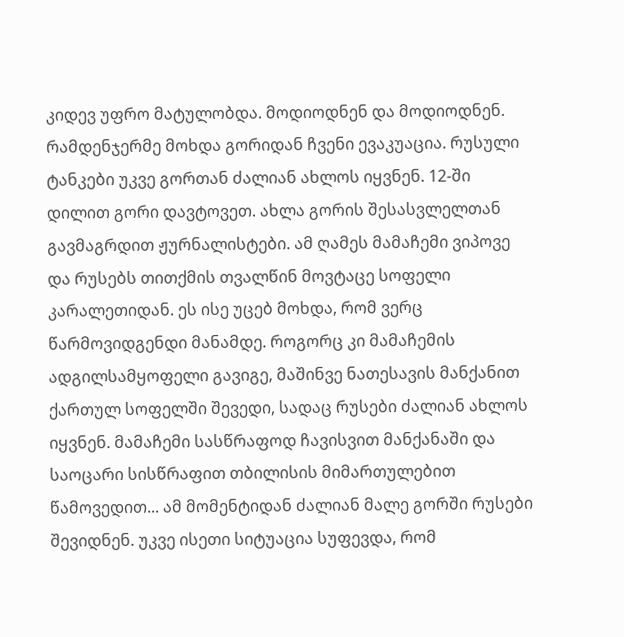კიდევ უფრო მატულობდა. მოდიოდნენ და მოდიოდნენ. რამდენჯერმე მოხდა გორიდან ჩვენი ევაკუაცია. რუსული ტანკები უკვე გორთან ძალიან ახლოს იყვნენ. 12-ში დილით გორი დავტოვეთ. ახლა გორის შესასვლელთან გავმაგრდით ჟურნალისტები. ამ ღამეს მამაჩემი ვიპოვე და რუსებს თითქმის თვალწინ მოვტაცე სოფელი კარალეთიდან. ეს ისე უცებ მოხდა, რომ ვერც წარმოვიდგენდი მანამდე. როგორც კი მამაჩემის ადგილსამყოფელი გავიგე, მაშინვე ნათესავის მანქანით ქართულ სოფელში შევედი, სადაც რუსები ძალიან ახლოს იყვნენ. მამაჩემი სასწრაფოდ ჩავისვით მანქანაში და საოცარი სისწრაფით თბილისის მიმართულებით წამოვედით... ამ მომენტიდან ძალიან მალე გორში რუსები შევიდნენ. უკვე ისეთი სიტუაცია სუფევდა, რომ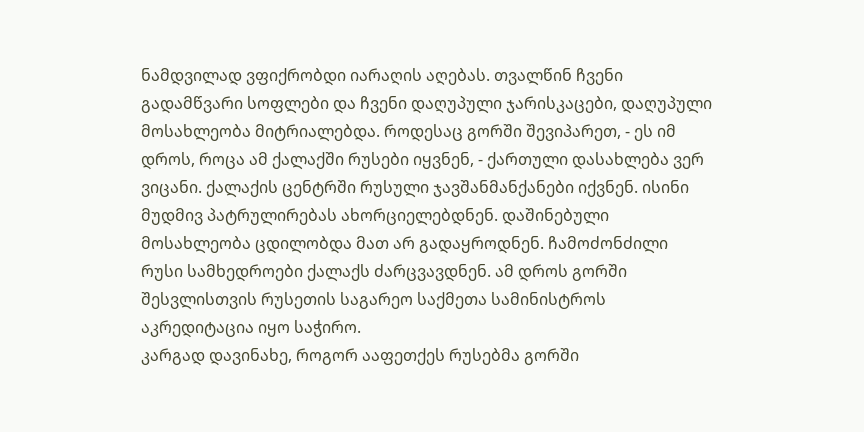ნამდვილად ვფიქრობდი იარაღის აღებას. თვალწინ ჩვენი გადამწვარი სოფლები და ჩვენი დაღუპული ჯარისკაცები, დაღუპული მოსახლეობა მიტრიალებდა. როდესაც გორში შევიპარეთ, - ეს იმ დროს, როცა ამ ქალაქში რუსები იყვნენ, - ქართული დასახლება ვერ ვიცანი. ქალაქის ცენტრში რუსული ჯავშანმანქანები იქვნენ. ისინი მუდმივ პატრულირებას ახორციელებდნენ. დაშინებული მოსახლეობა ცდილობდა მათ არ გადაყროდნენ. ჩამოძონძილი რუსი სამხედროები ქალაქს ძარცვავდნენ. ამ დროს გორში შესვლისთვის რუსეთის საგარეო საქმეთა სამინისტროს აკრედიტაცია იყო საჭირო.
კარგად დავინახე, როგორ ააფეთქეს რუსებმა გორში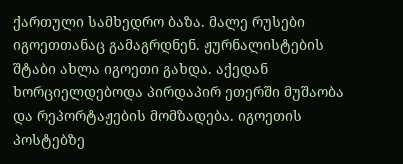ქართული სამხედრო ბაზა. მალე რუსები იგოეთთანაც გამაგრდნენ. ჟურნალისტების შტაბი ახლა იგოეთი გახდა. აქედან ხორციელდებოდა პირდაპირ ეთერში მუშაობა და რეპორტაჟების მომზადება. იგოეთის პოსტებზე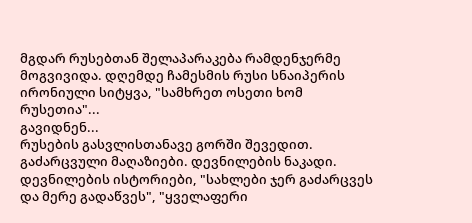მგდარ რუსებთან შელაპარაკება რამდენჯერმე მოგვივიდა. დღემდე ჩამესმის რუსი სნაიპერის ირონიული სიტყვა, "სამხრეთ ოსეთი ხომ რუსეთია"...
გავიდნენ...
რუსების გასვლისთანავე გორში შევედით. გაძარცვული მაღაზიები. დევნილების ნაკადი. დევნილების ისტორიები, "სახლები ჯერ გაძარცვეს და მერე გადაწვეს", "ყველაფერი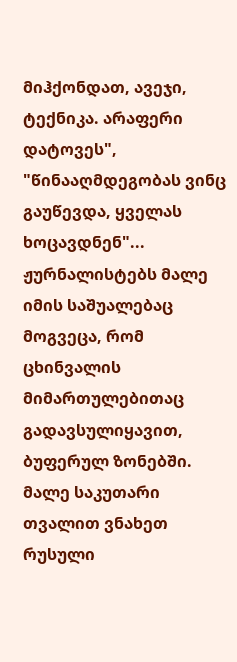მიჰქონდათ, ავეჯი, ტექნიკა. არაფერი დატოვეს", "წინააღმდეგობას ვინც გაუწევდა, ყველას ხოცავდნენ"...
ჟურნალისტებს მალე იმის საშუალებაც მოგვეცა, რომ ცხინვალის მიმართულებითაც გადავსულიყავით, ბუფერულ ზონებში. მალე საკუთარი თვალით ვნახეთ რუსული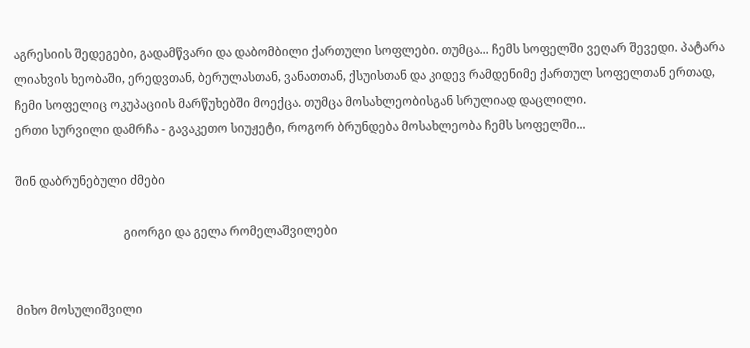აგრესიის შედეგები, გადამწვარი და დაბომბილი ქართული სოფლები. თუმცა... ჩემს სოფელში ვეღარ შევედი. პატარა ლიახვის ხეობაში, ერედვთან, ბერულასთან, ვანათთან, ქსუისთან და კიდევ რამდენიმე ქართულ სოფელთან ერთად, ჩემი სოფელიც ოკუპაციის მარწუხებში მოექცა. თუმცა მოსახლეობისგან სრულიად დაცლილი.
ერთი სურვილი დამრჩა - გავაკეთო სიუჟეტი, როგორ ბრუნდება მოსახლეობა ჩემს სოფელში...

შინ დაბრუნებული ძმები

                                    გიორგი და გელა რომელაშვილები


მიხო მოსულიშვილი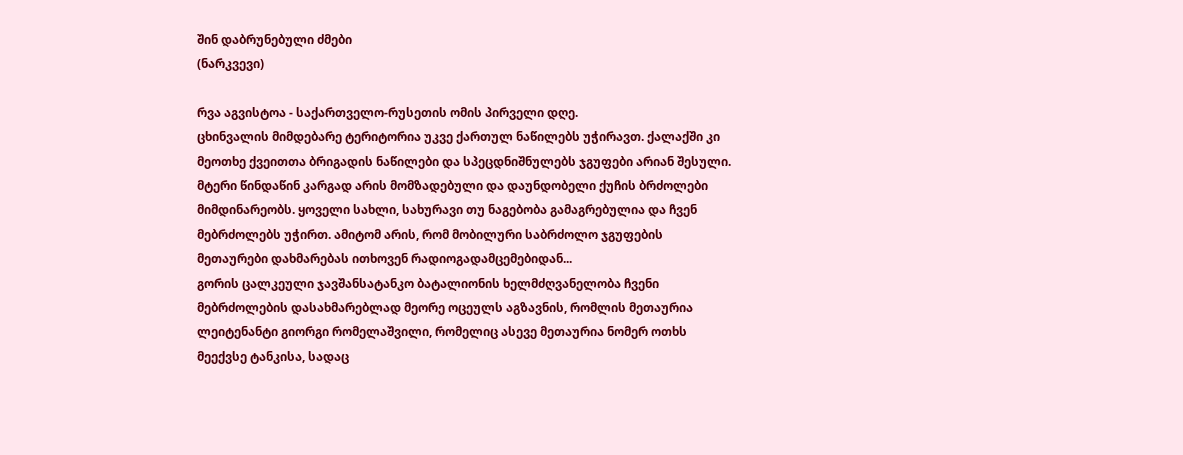შინ დაბრუნებული ძმები
(ნარკვევი)

რვა აგვისტოა - საქართველო-რუსეთის ომის პირველი დღე.
ცხინვალის მიმდებარე ტერიტორია უკვე ქართულ ნაწილებს უჭირავთ. ქალაქში კი მეოთხე ქვეითთა ბრიგადის ნაწილები და სპეცდნიშნულებს ჯგუფები არიან შესული.
მტერი წინდაწინ კარგად არის მომზადებული და დაუნდობელი ქუჩის ბრძოლები მიმდინარეობს. ყოველი სახლი, სახურავი თუ ნაგებობა გამაგრებულია და ჩვენ მებრძოლებს უჭირთ. ამიტომ არის, რომ მობილური საბრძოლო ჯგუფების მეთაურები დახმარებას ითხოვენ რადიოგადამცემებიდან...
გორის ცალკეული ჯავშანსატანკო ბატალიონის ხელმძღვანელობა ჩვენი მებრძოლების დასახმარებლად მეორე ოცეულს აგზავნის, რომლის მეთაურია ლეიტენანტი გიორგი რომელაშვილი, რომელიც ასევე მეთაურია ნომერ ოთხს მეექვსე ტანკისა, სადაც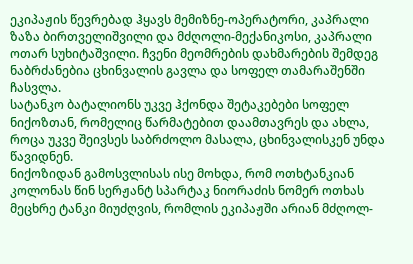ეკიპაჟის წევრებად ჰყავს მემიზნე-ოპერატორი, კაპრალი ზაზა ბირთველიშვილი და მძღოლი-მექანიკოსი, კაპრალი ოთარ სუხიტაშვილი. ჩვენი მეომრების დახმარების შემდეგ ნაბრძანებია ცხინვალის გავლა და სოფელ თამარაშენში ჩასვლა.
სატანკო ბატალიონს უკვე ჰქონდა შეტაკებები სოფელ ნიქოზთან, რომელიც წარმატებით დაამთავრეს და ახლა, როცა უკვე შეივსეს საბრძოლო მასალა, ცხინვალისკენ უნდა წავიდნენ.
ნიქოზიდან გამოსვლისას ისე მოხდა, რომ ოთხტანკიან კოლონას წინ სერჟანტ სპარტაკ ნიორაძის ნომერ ოთხას მეცხრე ტანკი მიუძღვის, რომლის ეკიპაჟში არიან მძღოლ-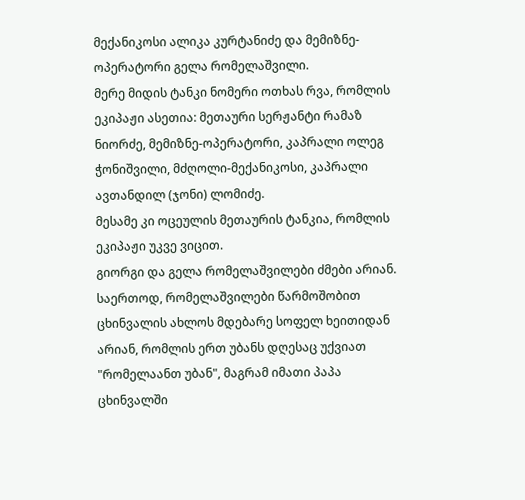მექანიკოსი ალიკა კურტანიძე და მემიზნე-ოპერატორი გელა რომელაშვილი.
მერე მიდის ტანკი ნომერი ოთხას რვა, რომლის ეკიპაჟი ასეთია: მეთაური სერჟანტი რამაზ ნიორძე, მემიზნე-ოპერატორი, კაპრალი ოლეგ ჭონიშვილი, მძღოლი-მექანიკოსი, კაპრალი ავთანდილ (ჯონი) ლომიძე.
მესამე კი ოცეულის მეთაურის ტანკია, რომლის ეკიპაჟი უკვე ვიცით.
გიორგი და გელა რომელაშვილები ძმები არიან. საერთოდ, რომელაშვილები წარმოშობით ცხინვალის ახლოს მდებარე სოფელ ხეითიდან არიან, რომლის ერთ უბანს დღესაც უქვიათ "რომელაანთ უბან", მაგრამ იმათი პაპა ცხინვალში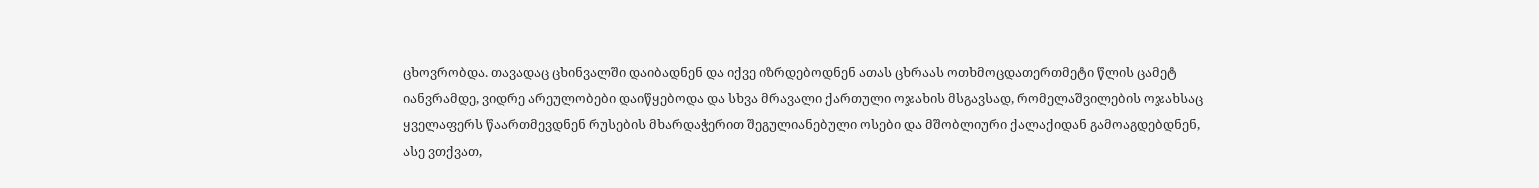ცხოვრობდა. თავადაც ცხინვალში დაიბადნენ და იქვე იზრდებოდნენ ათას ცხრაას ოთხმოცდათერთმეტი წლის ცამეტ იანვრამდე, ვიდრე არეულობები დაიწყებოდა და სხვა მრავალი ქართული ოჯახის მსგავსად, რომელაშვილების ოჯახსაც ყველაფერს წაართმევდნენ რუსების მხარდაჭერით შეგულიანებული ოსები და მშობლიური ქალაქიდან გამოაგდებდნენ, ასე ვთქვათ,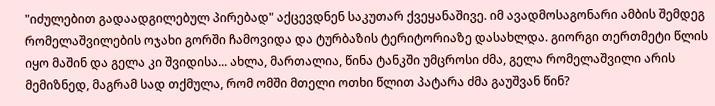"იძულებით გადაადგილებულ პირებად" აქცევდნენ საკუთარ ქვეყანაშივე. იმ ავადმოსაგონარი ამბის შემდეგ რომელაშვილების ოჯახი გორში ჩამოვიდა და ტურბაზის ტერიტორიაზე დასახლდა. გიორგი თერთმეტი წლის იყო მაშინ და გელა კი შვიდისა... ახლა, მართალია, წინა ტანკში უმცროსი ძმა, გელა რომელაშვილი არის მემიზნედ, მაგრამ სად თქმულა, რომ ომში მთელი ოთხი წლით პატარა ძმა გაუშვან წინ?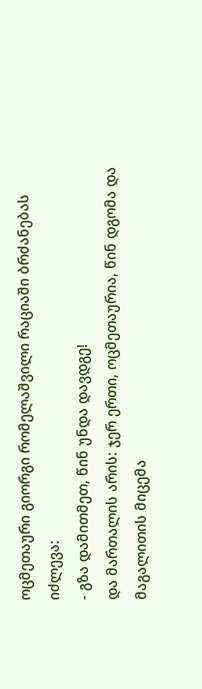ოცმეთაური გიორგი რომელაშვილი რაციაში ბრძანებას იძლევა:
- გზა დამითმეთ, წინ უნდა დავდგე!
და მართალის არის: ჯერ ერთი, ოცმეთაურია, წინ დგომა და მაგალითის მიცემა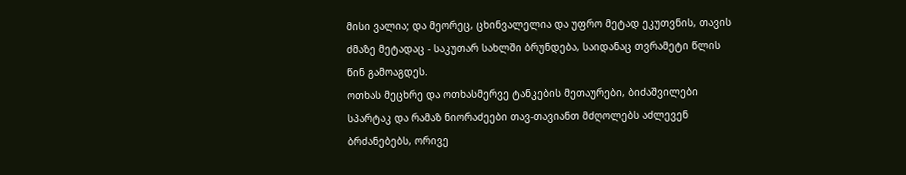მისი ვალია; და მეორეც, ცხინვალელია და უფრო მეტად ეკუთვნის, თავის ძმაზე მეტადაც - საკუთარ სახლში ბრუნდება, საიდანაც თვრამეტი წლის წინ გამოაგდეს.
ოთხას მეცხრე და ოთხასმერვე ტანკების მეთაურები, ბიძაშვილები სპარტაკ და რამაზ ნიორაძეები თავ-თავიანთ მძღოლებს აძლევენ ბრძანებებს, ორივე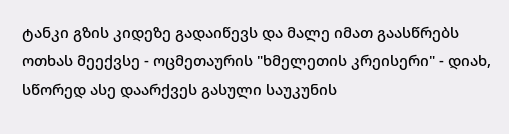ტანკი გზის კიდეზე გადაიწევს და მალე იმათ გაასწრებს ოთხას მეექვსე - ოცმეთაურის "ხმელეთის კრეისერი" - დიახ, სწორედ ასე დაარქვეს გასული საუკუნის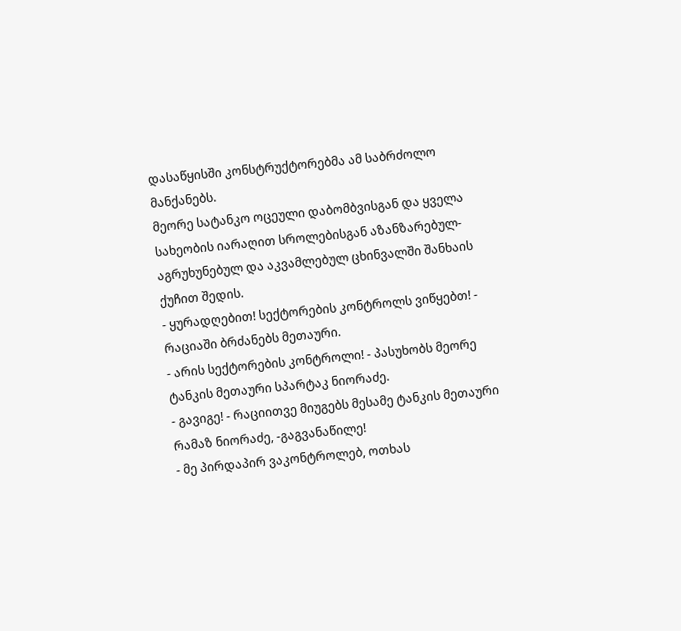დასაწყისში კონსტრუქტორებმა ამ საბრძოლო მანქანებს.
მეორე სატანკო ოცეული დაბომბვისგან და ყველა სახეობის იარაღით სროლებისგან აზანზარებულ-აგრუხუნებულ და აკვამლებულ ცხინვალში შანხაის ქუჩით შედის.
- ყურადღებით! სექტორების კონტროლს ვიწყებთ! - რაციაში ბრძანებს მეთაური.
- არის სექტორების კონტროლი! - პასუხობს მეორე ტანკის მეთაური სპარტაკ ნიორაძე.
- გავიგე! - რაციითვე მიუგებს მესამე ტანკის მეთაური რამაზ ნიორაძე, -გაგვანაწილე!
- მე პირდაპირ ვაკონტროლებ, ოთხას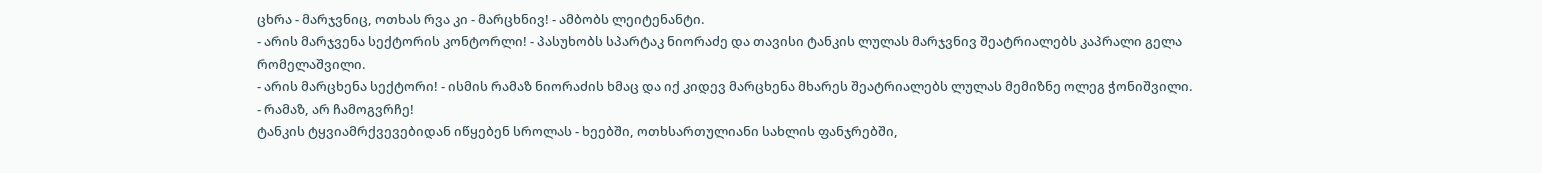ცხრა - მარჯვნიც, ოთხას რვა კი - მარცხნივ! - ამბობს ლეიტენანტი.
- არის მარჯვენა სექტორის კონტორლი! - პასუხობს სპარტაკ ნიორაძე და თავისი ტანკის ლულას მარჯვნივ შეატრიალებს კაპრალი გელა რომელაშვილი.
- არის მარცხენა სექტორი! - ისმის რამაზ ნიორაძის ხმაც და იქ კიდევ მარცხენა მხარეს შეატრიალებს ლულას მემიზნე ოლეგ ჭონიშვილი.
- რამაზ, არ ჩამოგვრჩე!
ტანკის ტყვიამრქვევებიდან იწყებენ სროლას - ხეებში, ოთხსართულიანი სახლის ფანჯრებში,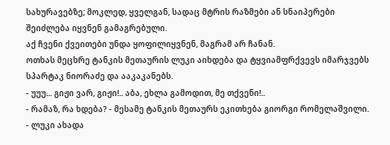სახურავებზე; მოკლედ, ყველგან, სადაც მტრის რაზმები ან სნაიპერები შეიძლება იყვნენ გამაგრებული.
აქ ჩვენი ქვეითები უნდა ყოფილიყვნენ, მაგრამ არ ჩანან.
ოთხას მეცხრე ტანკის მეთაურის ლუკი აიხდება და ტყვიამფრქვევს იმარჯვებს სპარტაკ ნიორაძე და ააკაკანებს.
- უუუ... გიჟი ვარ, გიჟი!.. აბა, ეხლა გამოდით, მე თქვენი!..
- რამაზ, რა ხდება? - მესამე ტანკის მეთაურს ეკითხება გიორგი რომელაშვილი.
- ლუკი ახადა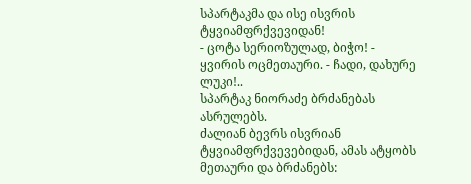სპარტაკმა და ისე ისვრის ტყვიამფრქვევიდან!
- ცოტა სერიოზულად, ბიჭო! - ყვირის ოცმეთაური. - ჩადი, დახურე ლუკი!..
სპარტაკ ნიორაძე ბრძანებას ასრულებს.
ძალიან ბევრს ისვრიან ტყვიამფრქვევებიდან, ამას ატყობს მეთაური და ბრძანებს: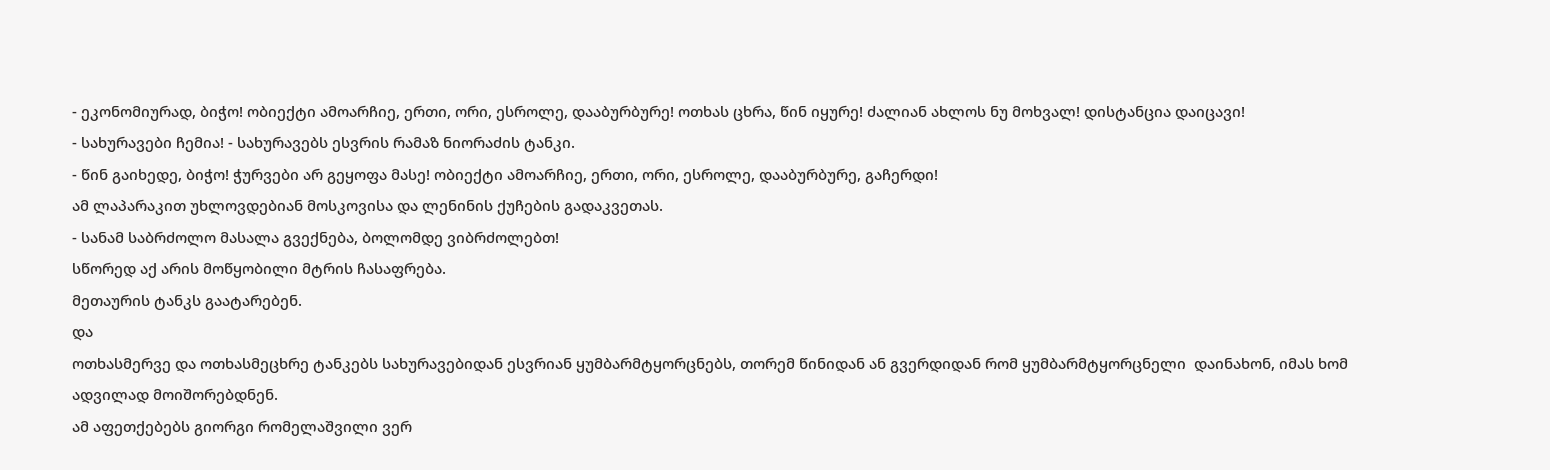- ეკონომიურად, ბიჭო! ობიექტი ამოარჩიე, ერთი, ორი, ესროლე, დააბურბურე! ოთხას ცხრა, წინ იყურე! ძალიან ახლოს ნუ მოხვალ! დისტანცია დაიცავი!
- სახურავები ჩემია! - სახურავებს ესვრის რამაზ ნიორაძის ტანკი.
- წინ გაიხედე, ბიჭო! ჭურვები არ გეყოფა მასე! ობიექტი ამოარჩიე, ერთი, ორი, ესროლე, დააბურბურე, გაჩერდი!
ამ ლაპარაკით უხლოვდებიან მოსკოვისა და ლენინის ქუჩების გადაკვეთას.
- სანამ საბრძოლო მასალა გვექნება, ბოლომდე ვიბრძოლებთ!
სწორედ აქ არის მოწყობილი მტრის ჩასაფრება.
მეთაურის ტანკს გაატარებენ.
და
ოთხასმერვე და ოთხასმეცხრე ტანკებს სახურავებიდან ესვრიან ყუმბარმტყორცნებს, თორემ წინიდან ან გვერდიდან რომ ყუმბარმტყორცნელი  დაინახონ, იმას ხომ ადვილად მოიშორებდნენ.
ამ აფეთქებებს გიორგი რომელაშვილი ვერ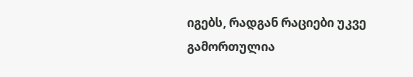იგებს, რადგან რაციები უკვე გამორთულია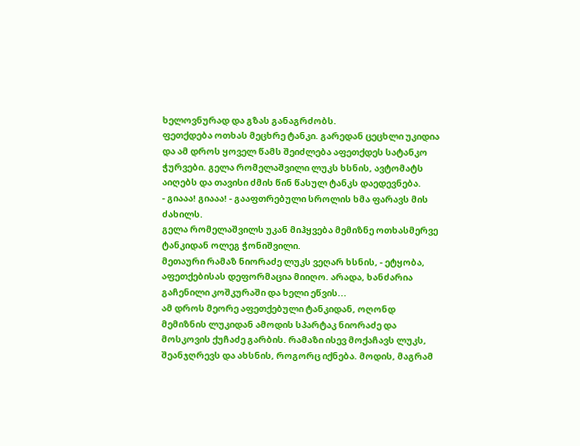ხელოვნურად და გზას განაგრძობს.
ფეთქდება ოთხას მეცხრე ტანკი. გარედან ცეცხლი უკიდია და ამ დროს ყოველ წამს შეიძლება აფეთქდეს სატანკო ჭურვები. გელა რომელაშვილი ლუკს ხსნის, ავტომატს აიღებს და თავისი ძმის წინ წასულ ტანკს დაედევნება.
- გიააა! გიააა! - გააფთრებული სროლის ხმა ფარავს მის ძახილს.
გელა რომელაშვილს უკან მიჰყვება მემიზნე ოთხასმერვე ტანკიდან ოლეგ ჭონიშვილი.
მეთაური რამაზ ნიორაძე ლუკს ვეღარ ხსნის, - ეტყობა, აფეთქებისას დეფორმაცია მიიღო. არადა, ხანძარია გაჩენილი კოშკურაში და ხელი ეწვის...
ამ დროს მეორე აფეთქებული ტანკიდან, ოღონდ მემიზნის ლუკიდან ამოდის სპარტაკ ნიორაძე და მოსკოვის ქუჩაძე გარბის. რამაზი ისევ მოქაჩავს ლუკს, შეანჯღრევს და ახსნის, როგორც იქნება. მოდის, მაგრამ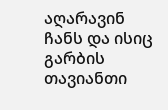აღარავინ ჩანს და ისიც გარბის თავიანთი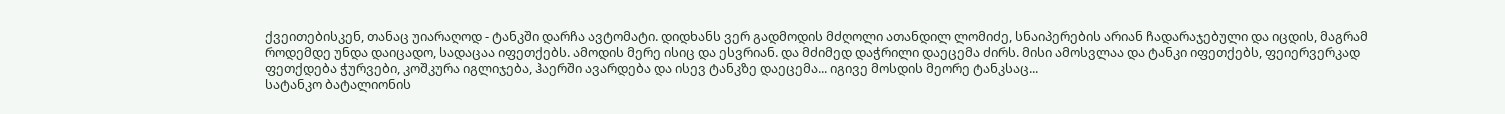ქვეითებისკენ, თანაც უიარაღოდ - ტანკში დარჩა ავტომატი. დიდხანს ვერ გადმოდის მძღოლი ათანდილ ლომიძე, სნაიპერების არიან ჩადარაჯებული და იცდის, მაგრამ როდემდე უნდა დაიცადო, სადაცაა იფეთქებს. ამოდის მერე ისიც და ესვრიან. და მძიმედ დაჭრილი დაეცემა ძირს. მისი ამოსვლაა და ტანკი იფეთქებს, ფეიერვერკად ფეთქდება ჭურვები, კოშკურა იგლიჯება, ჰაერში ავარდება და ისევ ტანკზე დაეცემა... იგივე მოსდის მეორე ტანკსაც...
სატანკო ბატალიონის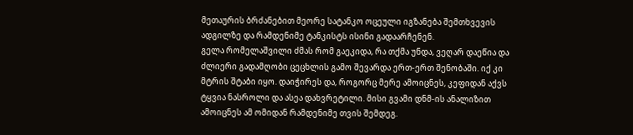მეთაურის ბრძანებით მეორე სატანკო ოცეული იგზანება შემთხვევის ადგილზე და რამდენიმე ტანკისტს ისინი გადაარჩენენ.
გელა რომელაშვილი ძმას რომ გაეკიდა, რა თქმა უნდა, ვეღარ დაეწია და ძლიერი გადამღობი ცეცხლის გამო შევარდა ერთ-ერთ შენობაში. იქ კი მტრის შტაბი იყო. დაიჭირეს და, როგორც მერე ამოიცნეს, კეფიდან აქვს ტყვია ნასროლი და ასეა დახვრეტილი. მისი გვამი დნმ-ის ანალიზით ამოიცნეს ამ ომიდან რამდენიმე თვის შემდეგ.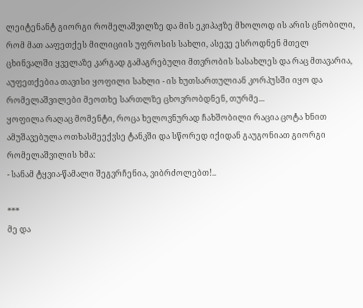ლეიტენანტ გიორგი რომელაშვილზე და მის ეკიპაჟზე მხოლოდ ის არის ცნობილი, რომ მათ ააფეთქეს მილიციის უფროსის სახლი, ასევე ესროდნენ მთელ ცხინვალში ყველაზე კარგად გამაგრებული მთვრობის სასახლეს და რაც მთავარია, აუფეთქებია თავისი ყოფილი სახლი - ის ხუთსართულიან კორპუსში იყო და რომელაშვილები მეოთხე სართლზე ცხოვრობდნენ, თურმე...
ყოფილა რაღაც მომენტი, როცა ხელოვნურად ჩახშობილი რაცია ცოტა ხნით ამუშავებულა ოთხასმეექვსე ტანკში და სწორედ იქიდან გაუგონიათ გიორგი რომელაშვილის ხმა:
- სანამ ტყვია-წამალი შეგვრჩენია, ვიბრძოლებთ!..

***
მე და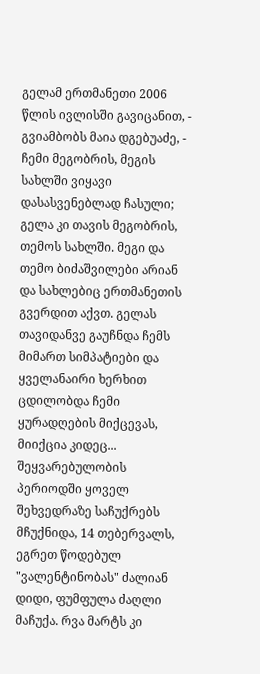გელამ ერთმანეთი 2006 წლის ივლისში გავიცანით, - გვიამბობს მაია დგებუაძე, - ჩემი მეგობრის, მეგის სახლში ვიყავი დასასვენებლად ჩასული; გელა კი თავის მეგობრის, თემოს სახლში. მეგი და თემო ბიძაშვილები არიან და სახლებიც ერთმანეთის გვერდით აქვთ. გელას თავიდანვე გაუჩნდა ჩემს მიმართ სიმპატიები და ყველანაირი ხერხით ცდილობდა ჩემი ყურადღების მიქცევას, მიიქცია კიდეც...
შეყვარებულობის პერიოდში ყოველ შეხვედრაზე საჩუქრებს მჩუქნიდა, 14 თებერვალს, ეგრეთ წოდებულ "ვალენტინობას" ძალიან დიდი, ფუმფულა ძაღლი მაჩუქა. რვა მარტს კი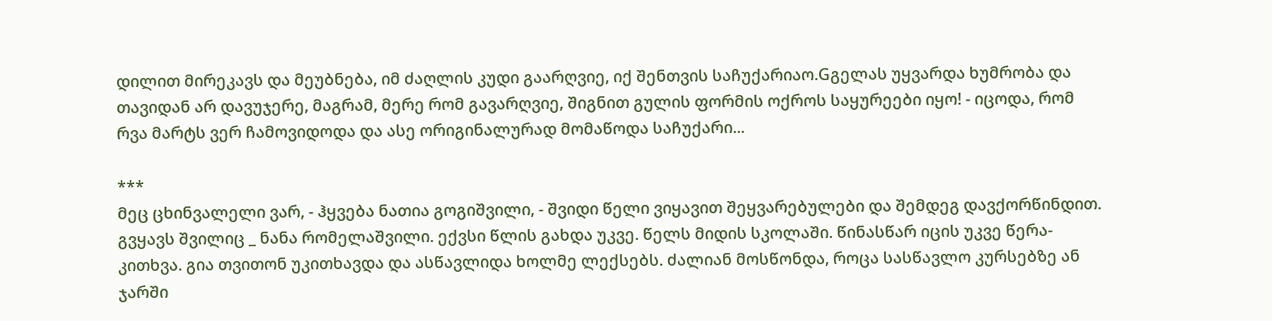დილით მირეკავს და მეუბნება, იმ ძაღლის კუდი გაარღვიე, იქ შენთვის საჩუქარიაო.Gგელას უყვარდა ხუმრობა და თავიდან არ დავუჯერე, მაგრამ, მერე რომ გავარღვიე, შიგნით გულის ფორმის ოქროს საყურეები იყო! - იცოდა, რომ რვა მარტს ვერ ჩამოვიდოდა და ასე ორიგინალურად მომაწოდა საჩუქარი...

***
მეც ცხინვალელი ვარ, - ჰყვება ნათია გოგიშვილი, - შვიდი წელი ვიყავით შეყვარებულები და შემდეგ დავქორწინდით. გვყავს შვილიც _ ნანა რომელაშვილი. ექვსი წლის გახდა უკვე. წელს მიდის სკოლაში. წინასწარ იცის უკვე წერა-კითხვა. გია თვითონ უკითხავდა და ასწავლიდა ხოლმე ლექსებს. ძალიან მოსწონდა, როცა სასწავლო კურსებზე ან ჯარში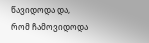წავიდოდა და, რომ ჩამოვიდოდა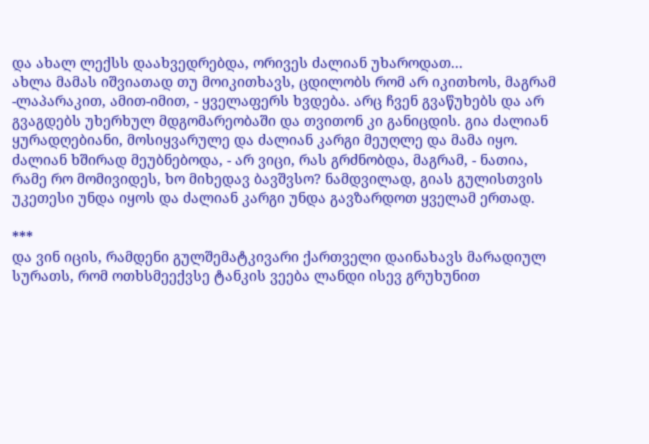და ახალ ლექსს დაახვედრებდა, ორივეს ძალიან უხაროდათ...
ახლა მამას იშვიათად თუ მოიკითხავს, ცდილობს რომ არ იკითხოს, მაგრამ -ლაპარაკით, ამით-იმით, - ყველაფერს ხვდება. არც ჩვენ გვაწუხებს და არ გვაგდებს უხერხულ მდგომარეობაში და თვითონ კი განიცდის. გია ძალიან ყურადღებიანი, მოსიყვარულე და ძალიან კარგი მეუღლე და მამა იყო. ძალიან ხშირად მეუბნებოდა, - არ ვიცი, რას გრძნობდა, მაგრამ, - ნათია, რამე რო მომივიდეს, ხო მიხედავ ბავშვსო? ნამდვილად, გიას გულისთვის უკეთესი უნდა იყოს და ძალიან კარგი უნდა გავზარდოთ ყველამ ერთად.

***
და ვინ იცის, რამდენი გულშემატკივარი ქართველი დაინახავს მარადიულ სურათს, რომ ოთხსმეექვსე ტანკის ვეება ლანდი ისევ გრუხუნით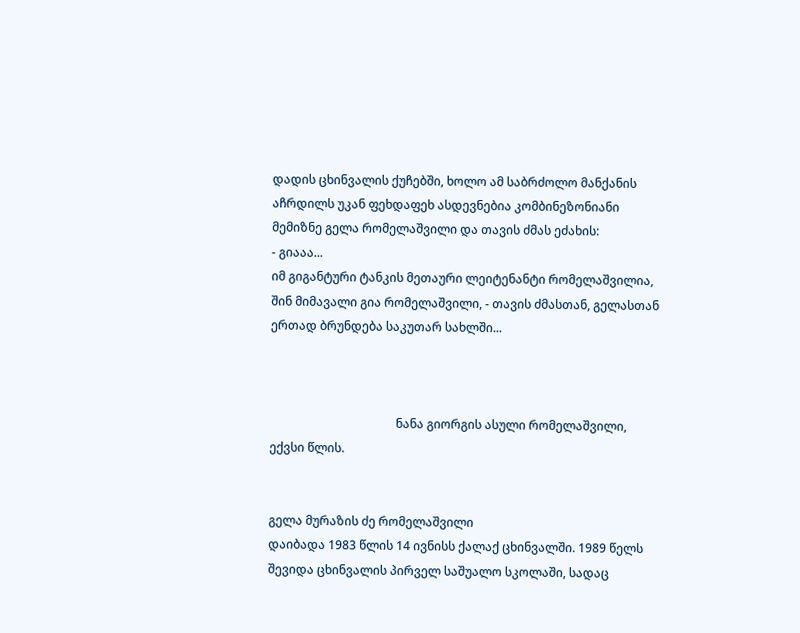დადის ცხინვალის ქუჩებში, ხოლო ამ საბრძოლო მანქანის აჩრდილს უკან ფეხდაფეხ ასდევნებია კომბინეზონიანი მემიზნე გელა რომელაშვილი და თავის ძმას ეძახის:
- გიააა...
იმ გიგანტური ტანკის მეთაური ლეიტენანტი რომელაშვილია, შინ მიმავალი გია რომელაშვილი, - თავის ძმასთან, გელასთან ერთად ბრუნდება საკუთარ სახლში...



                                          ნანა გიორგის ასული რომელაშვილი, ექვსი წლის.


გელა მურაზის ძე რომელაშვილი
დაიბადა 1983 წლის 14 ივნისს ქალაქ ცხინვალში. 1989 წელს შევიდა ცხინვალის პირველ საშუალო სკოლაში, სადაც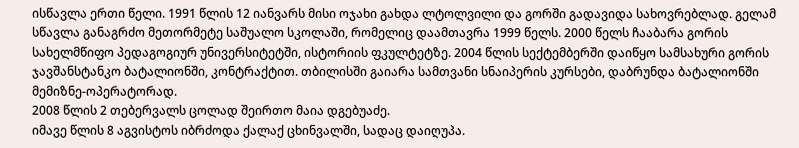ისწავლა ერთი წელი. 1991 წლის 12 იანვარს მისი ოჯახი გახდა ლტოლვილი და გორში გადავიდა სახოვრებლად. გელამ სწავლა განაგრძო მეთორმეტე საშუალო სკოლაში, რომელიც დაამთავრა 1999 წელს. 2000 წელს ჩააბარა გორის სახელმწიფო პედაგოგიურ უნივერსიტეტში, ისტორიის ფკულტეტზე. 2004 წლის სექტემბერში დაიწყო სამსახური გორის ჯავშანსტანკო ბატალიონში, კონტრაქტით. თბილისში გაიარა სამთვანი სნაიპერის კურსები, დაბრუნდა ბატალიონში მემიზნე-ოპერატორად.
2008 წლის 2 თებერვალს ცოლად შეირთო მაია დგებუაძე.
იმავე წლის 8 აგვისტოს იბრძოდა ქალაქ ცხინვალში, სადაც დაიღუპა.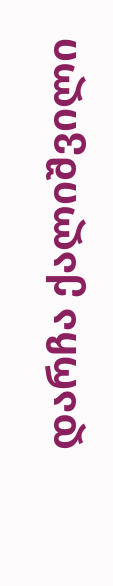დარჩა ქალიშვილი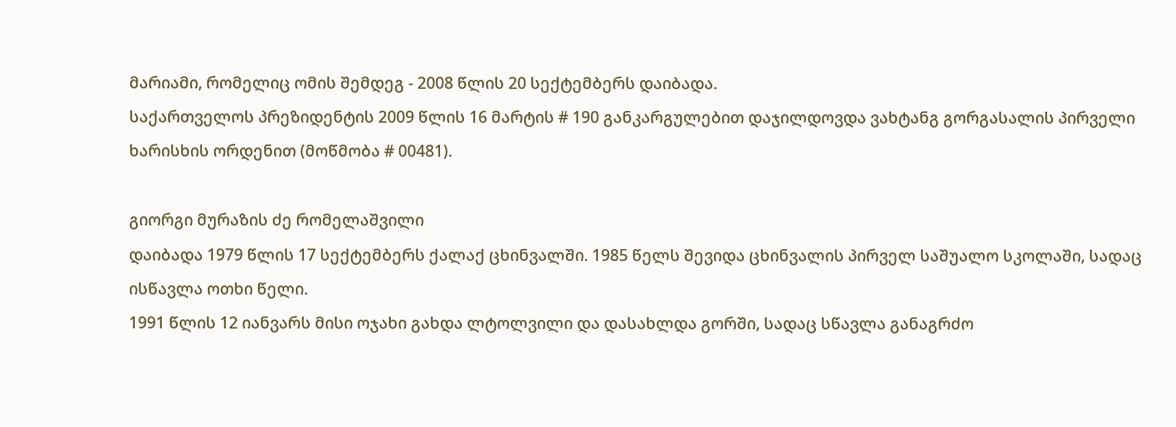მარიამი, რომელიც ომის შემდეგ - 2008 წლის 20 სექტემბერს დაიბადა.
საქართველოს პრეზიდენტის 2009 წლის 16 მარტის # 190 განკარგულებით დაჯილდოვდა ვახტანგ გორგასალის პირველი ხარისხის ორდენით (მოწმობა # 00481).

გიორგი მურაზის ძე რომელაშვილი
დაიბადა 1979 წლის 17 სექტემბერს ქალაქ ცხინვალში. 1985 წელს შევიდა ცხინვალის პირველ საშუალო სკოლაში, სადაც ისწავლა ოთხი წელი.
1991 წლის 12 იანვარს მისი ოჯახი გახდა ლტოლვილი და დასახლდა გორში, სადაც სწავლა განაგრძო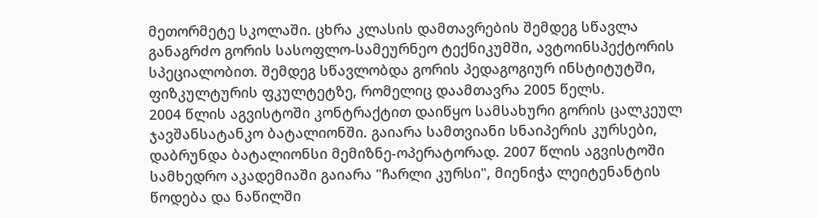მეთორმეტე სკოლაში. ცხრა კლასის დამთავრების შემდეგ სწავლა განაგრძო გორის სასოფლო-სამეურნეო ტექნიკუმში, ავტოინსპექტორის სპეციალობით. შემდეგ სწავლობდა გორის პედაგოგიურ ინსტიტუტში, ფიზკულტურის ფკულტეტზე, რომელიც დაამთავრა 2005 წელს.
2004 წლის აგვისტოში კონტრაქტით დაიწყო სამსახური გორის ცალკეულ ჯავშანსატანკო ბატალიონში. გაიარა სამთვიანი სნაიპერის კურსები, დაბრუნდა ბატალიონსი მემიზნე-ოპერატორად. 2007 წლის აგვისტოში სამხედრო აკადემიაში გაიარა "ჩარლი კურსი", მიენიჭა ლეიტენანტის წოდება და ნაწილში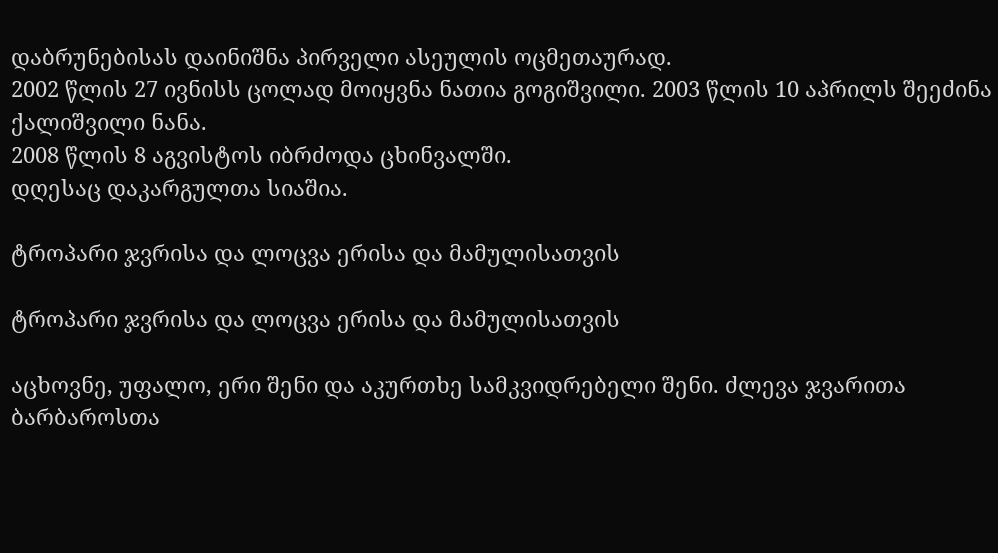დაბრუნებისას დაინიშნა პირველი ასეულის ოცმეთაურად.
2002 წლის 27 ივნისს ცოლად მოიყვნა ნათია გოგიშვილი. 2003 წლის 10 აპრილს შეეძინა ქალიშვილი ნანა.
2008 წლის 8 აგვისტოს იბრძოდა ცხინვალში.
დღესაც დაკარგულთა სიაშია.

ტროპარი ჯვრისა და ლოცვა ერისა და მამულისათვის

ტროპარი ჯვრისა და ლოცვა ერისა და მამულისათვის

აცხოვნე, უფალო, ერი შენი და აკურთხე სამკვიდრებელი შენი. ძლევა ჯვარითა ბარბაროსთა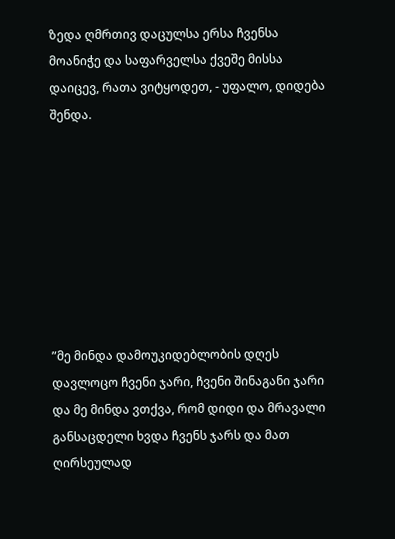ზედა ღმრთივ დაცულსა ერსა ჩვენსა მოანიჭე და საფარველსა ქვეშე მისსა დაიცევ, რათა ვიტყოდეთ, - უფალო, დიდება შენდა.








”მე მინდა დამოუკიდებლობის დღეს დავლოცო ჩვენი ჯარი, ჩვენი შინაგანი ჯარი და მე მინდა ვთქვა, რომ დიდი და მრავალი განსაცდელი ხვდა ჩვენს ჯარს და მათ ღირსეულად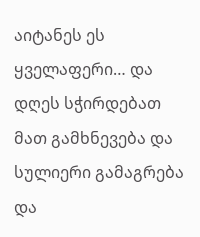აიტანეს ეს ყველაფერი… და დღეს სჭირდებათ მათ გამხნევება და სულიერი გამაგრება და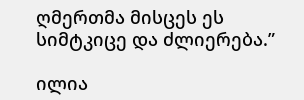ღმერთმა მისცეს ეს სიმტკიცე და ძლიერება.”

ილია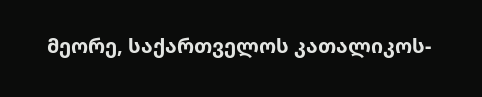მეორე, საქართველოს კათალიკოს-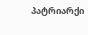პატრიარქი